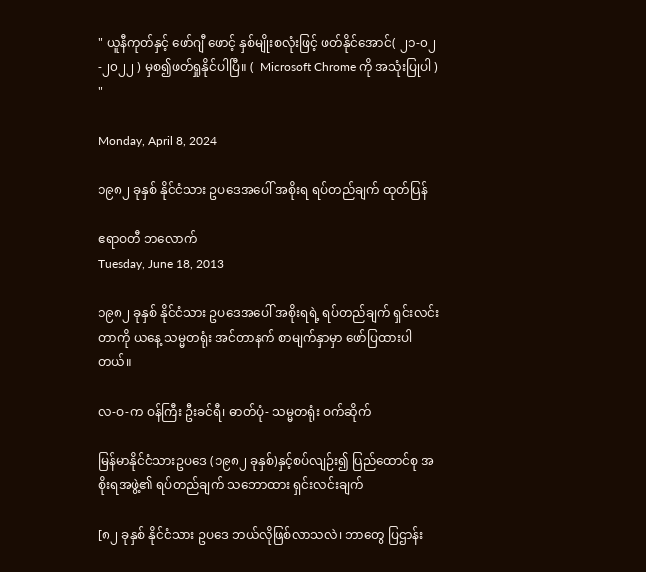" ယူနီကုတ်နှင့် ဖော်ဂျီ ဖောင့် နှစ်မျိုးစလုံးဖြင့် ဖတ်နိုင်အောင်( ၂၁-၀၂-၂၀၂၂ ) မှစ၍ဖတ်ရှုနိုင်ပါပြီ။ (  Microsoft Chrome ကို အသုံးပြုပါ ) "

Monday, April 8, 2024

၁၉၈၂ ခုနှစ် နိုင်ငံသား ဥပဒေအပေါ် အစိုးရ ရပ်တည်ချက် ထုတ်ပြန်

ဧရာဝတီ ဘလောက်
Tuesday, June 18, 2013

၁၉၈၂ ခုနှစ် နိုင်ငံသား ဥပဒေအပေါ် အစိုးရရဲ့ ရပ်တည်ချက် ရှင်းလင်းတာကို ယနေ့ သမ္မတရုံး အင်တာနက် စာမျက်နှာမှာ ဖော်ပြထားပါတယ်။

လ-ဝ-က ဝန်ကြီး ဦးခင်ရီ၊ ဓာတ်ပုံ- သမ္မတရုံး ဝက်ဆိုက်

မြန်မာနိုင်ငံသားဥပဒေ (၁၉၈၂ ခုနှစ်)နှင့်စပ်လျဉ်း၍ ပြည်ထောင်စု အစိုးရအဖွဲ့၏ ရပ်တည်ချက် သဘောထား ရှင်းလင်းချက်

[၈၂ ခုနှစ် နိုင်ငံသား ဥပဒေ ဘယ်လိုဖြစ်လာသလဲ၊ ဘာတွေ ပြဌာန်း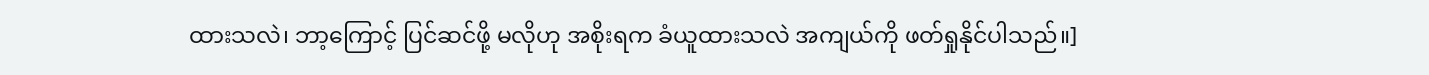ထားသလဲ၊ ဘာ့ကြောင့် ပြင်ဆင်ဖို့ မလိုဟု အစိုးရက ခံယူထားသလဲ အကျယ်ကို ဖတ်ရှုနိုင်ပါသည်။]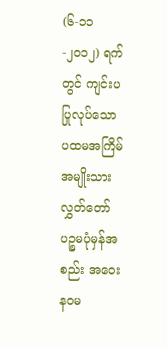(၆-၁၁-၂၀၁၂) ရက်တွင် ကျင်းပပြုလုပ်သော ပထမအကြိမ် အမျိုးသားလွှတ်တော် ပဉ္စမပုံမှန်အစည်း အဝေး နဝမ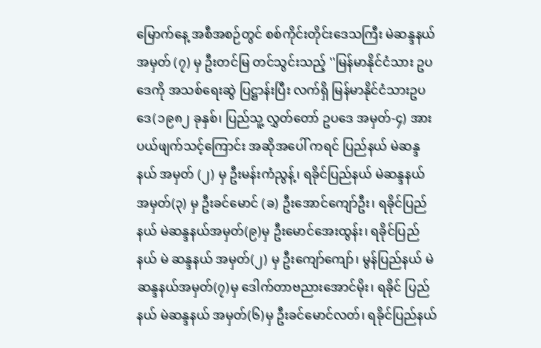မြောက်နေ့ အစီအစဉ်တွင် စစ်ကိုင်းတိုင်းဒေသကြီး မဲဆန္ဒနယ်အမှတ် (၇) မှ ဦးတင်မြ တင်သွင်းသည့် ''မြန်မာနိုင်ငံသား ဥပဒေကို အသစ်ရေးဆွဲ ပြဋ္ဌာန်းပြီး လက်ရှိ မြန်မာနိုင်ငံသားဥပဒေ(၁၉၈၂ ခုနှစ်၊ ပြည်သူ့ လွှတ်တော် ဥပဒေ အမှတ်-၄) အား ပယ်ဖျက်သင့်ကြောင်း အဆိုအပေါ် ကရင် ပြည်နယ် မဲဆန္ဒနယ် အမှတ် (၂) မှ ဦးမန်းကံညွန့်၊ ရခိုင်ပြည်နယ် မဲဆန္ဒနယ် အမှတ်(၃) မှ ဦးခင်မောင် (ခ) ဦးအောင်ကျော်ဦး၊ ရခိုင်ပြည်နယ် မဲဆန္ဒနယ်အမှတ်(၉)မှ ဦးမောင်အေးထွန်း၊ ရခိုင်ပြည်နယ် မဲ ဆန္ဒနယ် အမှတ်(၂) မှ ဦးကျော်ကျော်၊ မွန်ပြည်နယ် မဲဆန္ဒနယ်အမှတ်(၇)မှ ဒေါက်တာဗညားအောင်မိုး၊ ရခိုင် ပြည်နယ် မဲဆန္ဒနယ် အမှတ်(၆)မှ ဦးခင်မောင်လတ်၊ ရခိုင်ပြည်နယ်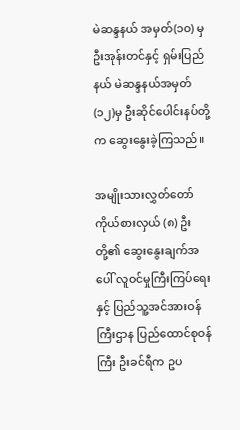မဲဆန္ဒနယ် အမှတ်(၁ဝ) မှ ဦးအုန်းတင်နှင့် ရှမ်းပြည်နယ် မဲဆန္ဒနယ်အမှတ်(၁၂)မှ ဦးဆိုင်ပေါင်းနပ်တို့က ဆွေးနွေးခဲ့ကြသည်။

အမျိုးသားလွှတ်တော် ကိုယ်စားလှယ် (၈) ဦးတို့၏ ဆွေးနွေးချက်အပေါ် လူဝင်မှုကြီးကြပ်ရေးနှင့် ပြည်သူ့အင်အားဝန်ကြီးဌာန ပြည်ထောင်စုဝန်ကြီး ဦးခင်ရီက ဥပ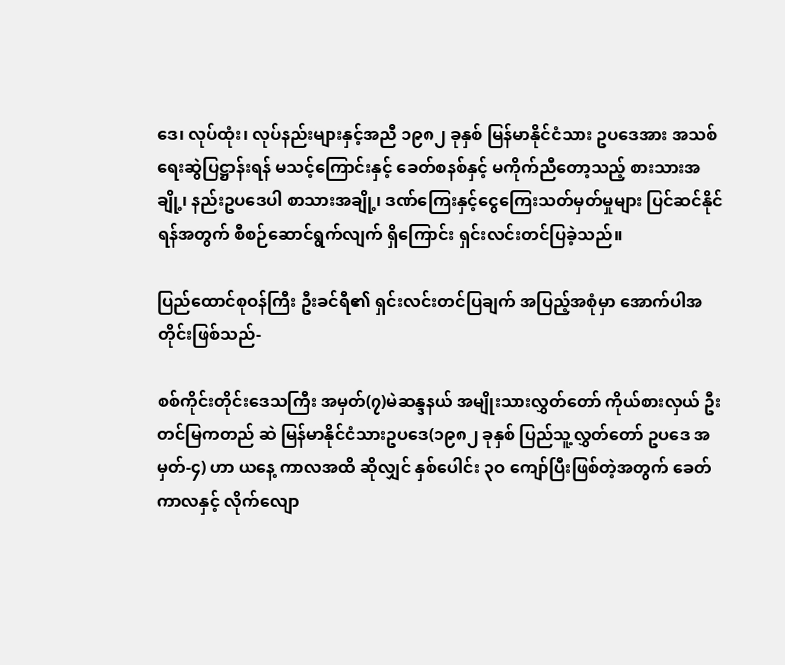ဒေ၊ လုပ်ထုံး၊ လုပ်နည်းများနှင့်အညီ ၁၉၈၂ ခုနှစ် မြန်မာနိုင်ငံသား ဥပဒေအား အသစ်ရေးဆွဲပြဋ္ဌာန်းရန် မသင့်ကြောင်းနှင့် ခေတ်စနစ်နှင့် မကိုက်ညီတော့သည့် စားသားအချို့၊ နည်းဥပဒေပါ စာသားအချို့၊ ဒဏ်ကြေးနှင့်ငွေကြေးသတ်မှတ်မှုများ ပြင်ဆင်နိုင်ရန်အတွက် စီစဉ်ဆောင်ရွက်လျက် ရှိကြောင်း ရှင်းလင်းတင်ပြခဲ့သည်။

ပြည်ထောင်စုဝန်ကြီး ဦးခင်ရီ၏ ရှင်းလင်းတင်ပြချက် အပြည့်အစုံမှာ အောက်ပါအတိုင်းဖြစ်သည်-

စစ်ကိုင်းတိုင်းဒေသကြီး အမှတ်(၇)မဲဆန္ဒနယ် အမျိုးသားလွှတ်တော် ကိုယ်စားလှယ် ဦးတင်မြကတည် ဆဲ မြန်မာနိုင်ငံသားဥပဒေ(၁၉၈၂ ခုနှစ် ပြည်သူ့လွှတ်တော် ဥပဒေ အမှတ်-၄) ဟာ ယနေ့ ကာလအထိ ဆိုလျှင် နှစ်ပေါင်း ၃ဝ ကျော်ပြီးဖြစ်တဲ့အတွက် ခေတ်ကာလနှင့် လိုက်လျော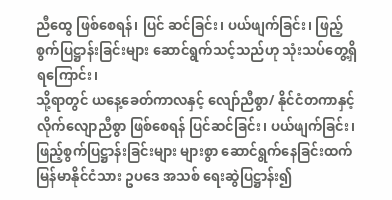ညီထွေ ဖြစ်စေရန်၊ ပြင် ဆင်ခြင်း၊ ပယ်ဖျက်ခြင်း၊ ဖြည့်စွက်ပြဋ္ဌာန်းခြင်းများ ဆောင်ရွက်သင့်သည်ဟု သုံးသပ်တွေ့ရှိရကြောင်း၊
သို့ရာတွင် ယနေ့ခေတ်ကာလနှင့် လျော်ညီစွာ/ နိုင်ငံတကာနှင့် လိုက်လျောညီစွာ ဖြစ်စေရန် ပြင်ဆင်ခြင်း၊ ပယ်ဖျက်ခြင်း၊ ဖြည့်စွက်ပြဋ္ဌာန်းခြင်းများ များစွာ ဆောင်ရွက်နေခြင်းထက် မြန်မာနိုင်ငံသား ဥပဒေ အသစ် ရေးဆွဲပြဋ္ဌာန်း၍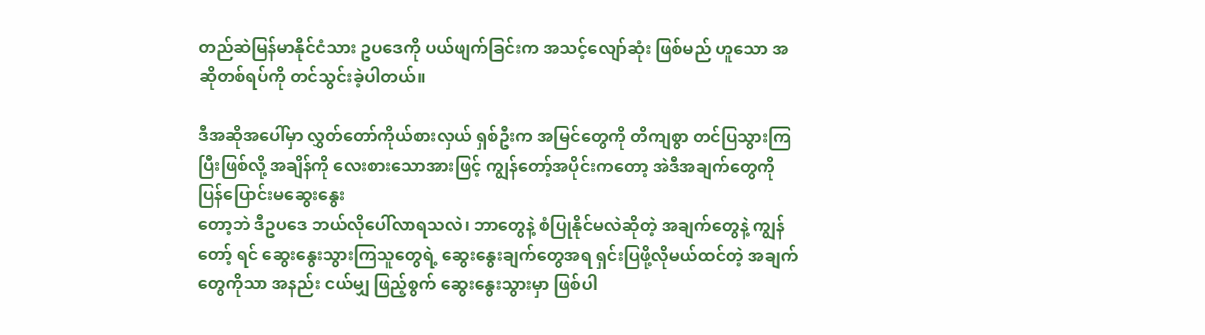တည်ဆဲမြန်မာနိုင်ငံသား ဥပဒေကို ပယ်ဖျက်ခြင်းက အသင့်လျော်ဆုံး ဖြစ်မည် ဟူသော အဆိုတစ်ရပ်ကို တင်သွင်းခဲ့ပါတယ်။

ဒီအဆိုအပေါ်မှာ လွှတ်တော်ကိုယ်စားလှယ် ရှစ်ဦးက အမြင်တွေကို တိကျစွာ တင်ပြသွားကြပြီးဖြစ်လို့ အချိန်ကို လေးစားသောအားဖြင့် ကျွန်တော့်အပိုင်းကတော့ အဲဒီအချက်တွေကို ပြန်ပြောင်းမဆွေးနွေး
တော့ဘဲ ဒီဥပဒေ ဘယ်လိုပေါ်လာရသလဲ၊ ဘာတွေနဲ့ စံပြုနိုင်မလဲဆိုတဲ့ အချက်တွေနဲ့ ကျွန်တော့် ရင် ဆွေးနွေးသွားကြသူတွေရဲ့ ဆွေးနွေးချက်တွေအရ ရှင်းပြဖို့လိုမယ်ထင်တဲ့ အချက်တွေကိုသာ အနည်း ငယ်မျှ ဖြည့်စွက် ဆွေးနွေးသွားမှာ ဖြစ်ပါ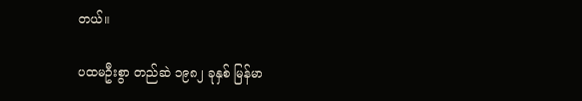တယ်။

ပထမဦးစွာ တည်ဆဲ ၁၉၈၂ ခုနှစ် မြန်မာ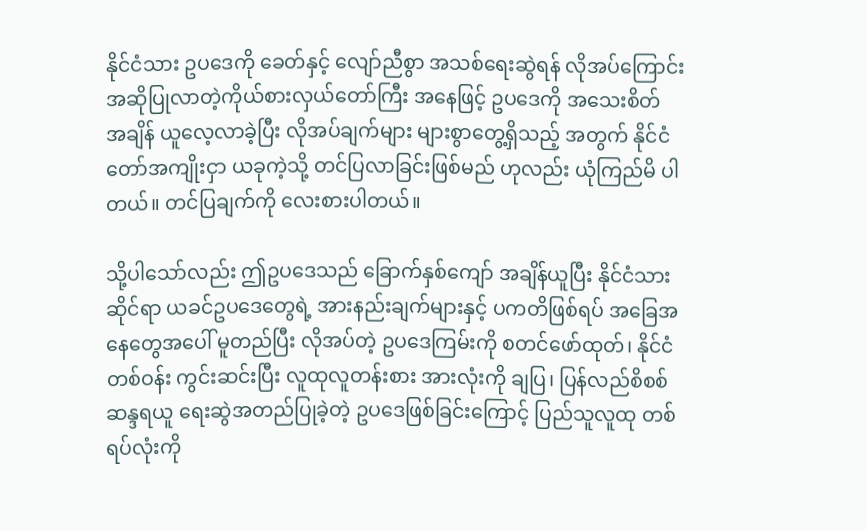နိုင်ငံသား ဥပဒေကို ခေတ်နှင့် လျော်ညီစွာ အသစ်ရေးဆွဲရန် လိုအပ်ကြောင်း အဆိုပြုလာတဲ့ကိုယ်စားလှယ်တော်ကြီး အနေဖြင့် ဥပဒေကို အသေးစိတ် အချိန် ယူလေ့လာခဲ့ပြီး လိုအပ်ချက်များ များစွာတွေ့ရှိသည့် အတွက် နိုင်ငံတော်အကျိုးငှာ ယခုကဲ့သို့ တင်ပြလာခြင်းဖြစ်မည် ဟုလည်း ယုံကြည်မိ ပါတယ်။ တင်ပြချက်ကို လေးစားပါတယ်။

သို့ပါသော်လည်း ဤဥပဒေသည် ခြောက်နှစ်ကျော် အချိန်ယူပြီး နိုင်ငံသားဆိုင်ရာ ယခင်ဥပဒေတွေရဲ့ အားနည်းချက်များနှင့် ပကတိဖြစ်ရပ် အခြေအနေတွေအပေါ် မူတည်ပြီး လိုအပ်တဲ့ ဥပဒေကြမ်းကို စတင်ဖော်ထုတ်၊ နိုင်ငံတစ်ဝန်း ကွင်းဆင်းပြီး လူထုလူတန်းစား အားလုံးကို ချပြ၊ ပြန်လည်စိစစ် ဆန္ဒရယူ ရေးဆွဲအတည်ပြုခဲ့တဲ့ ဥပဒေဖြစ်ခြင်းကြောင့် ပြည်သူလူထု တစ်ရပ်လုံးကို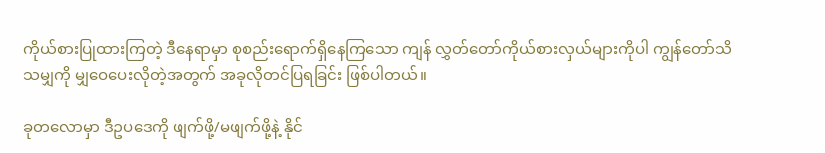ကိုယ်စားပြုထားကြတဲ့ ဒီနေရာမှာ စုစည်းရောက်ရှိနေကြသော ကျန် လွှတ်တော်ကိုယ်စားလှယ်များကိုပါ ကျွန်တော်သိသမျှကို မျှဝေပေးလိုတဲ့အတွက် အခုလိုတင်ပြရခြင်း ဖြစ်ပါတယ်။

ခုတလောမှာ ဒီဥပဒေကို ဖျက်ဖို့/မဖျက်ဖို့နဲ့ နိုင်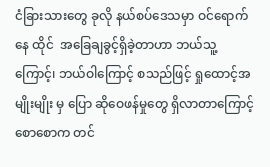ငံခြားသားတွေ ခုလို နယ်စပ်ဒေသမှာ ဝင်ရောက်နေ ထိုင်  အခြေချခွင့်ရှိခဲ့တာဟာ ဘယ်သူ့ကြောင့်၊ ဘယ်ဝါကြောင့် စသည်ဖြင့် ရှုထောင့်အမျိုးမျိုး မှ ပြော ဆိုဝေဖန်မှုတွေ ရှိလာတာကြောင့် စောစောက တင်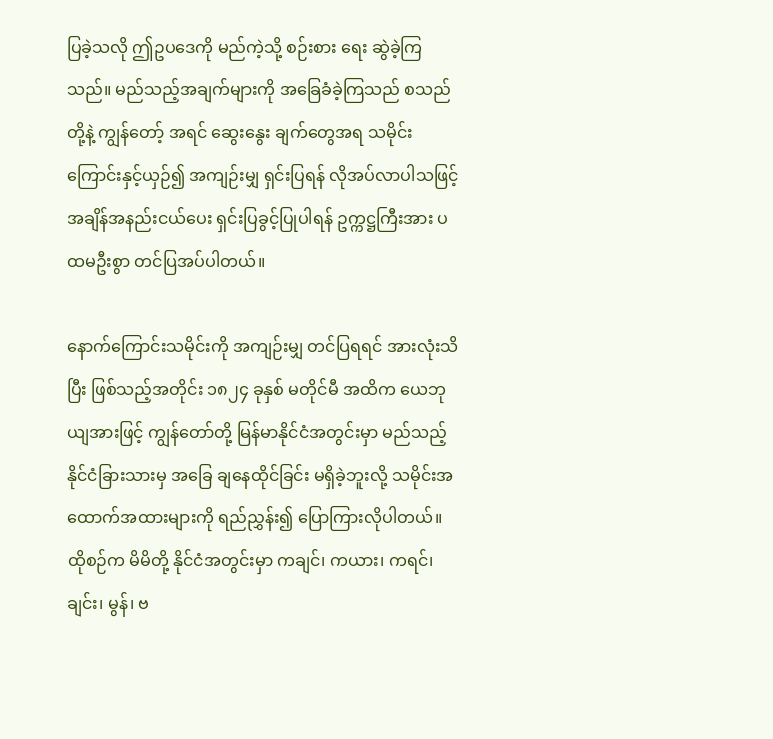ပြခဲ့သလို ဤဥပဒေကို မည်ကဲ့သို့ စဉ်းစား ရေး ဆွဲခဲ့ကြသည်။ မည်သည့်အချက်များကို အခြေခံခဲ့ကြသည် စသည်တို့နဲ့ ကျွန်တော့် အရင် ဆွေးနွေး ချက်တွေအရ သမိုင်းကြောင်းနှင့်ယှဉ်၍ အကျဉ်းမျှ ရှင်းပြရန် လိုအပ်လာပါသဖြင့် အချိန်အနည်းငယ်ပေး ရှင်းပြခွင့်ပြုပါရန် ဥက္ကဋ္ဌကြီးအား ပထမဦးစွာ တင်ပြအပ်ပါတယ်။

နောက်ကြောင်းသမိုင်းကို အကျဉ်းမျှ တင်ပြရရင် အားလုံးသိပြီး ဖြစ်သည့်အတိုင်း ၁၈၂၄ ခုနှစ် မတိုင်မီ အထိက ယေဘုယျအားဖြင့် ကျွန်တော်တို့ မြန်မာနိုင်ငံအတွင်းမှာ မည်သည့် နိုင်ငံခြားသားမှ အခြေ ချနေထိုင်ခြင်း မရှိခဲ့ဘူးလို့ သမိုင်းအထောက်အထားများကို ရည်ညွှန်း၍ ပြောကြားလိုပါတယ်။ ထိုစဉ်က မိမိတို့ နိုင်ငံအတွင်းမှာ ကချင်၊ ကယား၊ ကရင်၊ ချင်း၊ မွန်၊ ဗ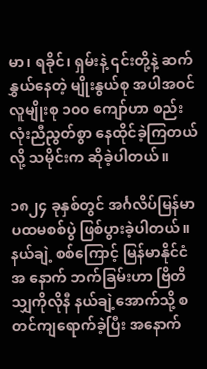မာ၊ ရခိုင်၊ ရှမ်းနဲ့ ၎င်းတို့နဲ့ ဆက်နွှယ်နေတဲ့ မျိုးနွယ်စု အပါအဝင် လူမျိုးစု ၁၀၀ ကျော်ဟာ စည်းလုံးညီညွတ်စွာ နေထိုင်ခဲ့ကြတယ်လို့ သမိုင်းက ဆိုခဲ့ပါတယ်။

၁၈၂၄ ခုနှစ်တွင် အင်္ဂလိပ်မြန်မာ ပထမစစ်ပွဲ ဖြစ်ပွားခဲ့ပါတယ်။ နယ်ချဲ့ စစ်ကြောင့် မြန်မာနိုင်ငံ အ နောက် ဘက်ခြမ်းဟာ ဗြိတိသျှကိုလိုနီ နယ်ချဲ့အောက်သို့ စတင်ကျရောက်ခဲ့ပြီး အနောက်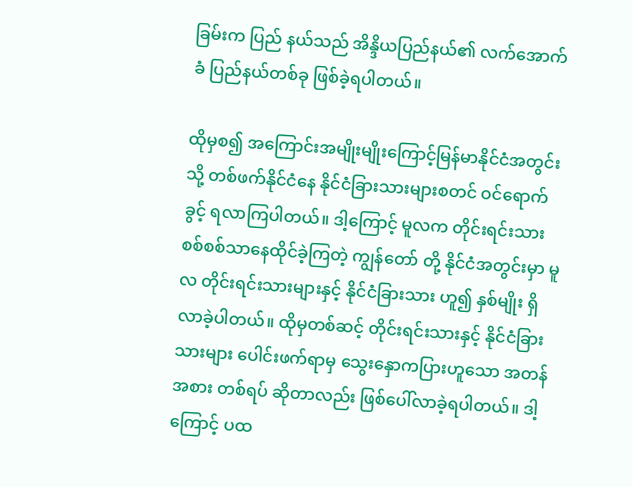ခြမ်းက ပြည် နယ်သည် အိန္ဒိယပြည်နယ်၏ လက်အောက်ခံ ပြည်နယ်တစ်ခု ဖြစ်ခဲ့ရပါတယ်။

ထိုမှစ၍ အကြောင်းအမျိုးမျိုးကြောင့်မြန်မာနိုင်ငံအတွင်းသို့ တစ်ဖက်နိုင်ငံနေ နိုင်ငံခြားသားများစတင် ဝင်ရောက်ခွင့် ရလာကြပါတယ်။ ဒါ့ကြောင့် မူလက တိုင်းရင်းသား စစ်စစ်သာနေထိုင်ခဲ့ကြတဲ့ ကျွန်တော် တို့ နိုင်ငံအတွင်းမှာ မူလ တိုင်းရင်းသားများနှင့် နိုင်ငံခြားသား ဟူ၍ နှစ်မျိုး ရှိလာခဲ့ပါတယ်။ ထိုမှတစ်ဆင့် တိုင်းရင်းသားနှင့် နိုင်ငံခြားသားများ ပေါင်းဖက်ရာမှ သွေးနှောကပြားဟူသော အတန်အစား တစ်ရပ် ဆိုတာလည်း ဖြစ်ပေါ်လာခဲ့ရပါတယ်။ ဒါ့ကြောင့် ပထ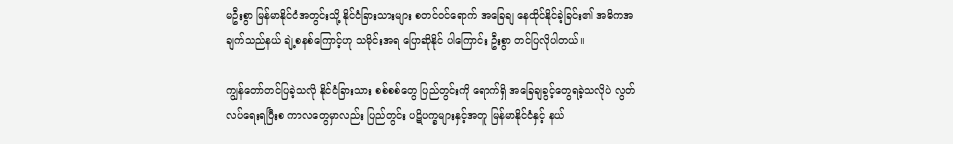မဦးစွာ မြန်မာနိုင်ငံအတွင်းသို့ နိုင်ငံခြားသားများ စတင်ဝင်ရောက် အခြေချ နေထိုင်နိုင်ခဲ့ခြင်း၏ အဓိကအချက်သည်နယ် ချဲ့စနစ်ကြောင့်ဟု သမိုင်းအရ ပြောဆိုနိုင် ပါကြောင်း ဦးစွာ တင်ပြလိုပါတယ်။

ကျွန်တော်တင်ပြခဲ့သလို နိုင်ငံခြားသား စစ်စစ်တွေ ပြည်တွင်းကို ရောက်ရှိ အခြေချခွင့်တွေရခဲ့သလိုပဲ လွတ်လပ်ရေးရပြီးစ ကာလတွေမှာလည်း ပြည်တွင်း ပဋိပက္ခများနှင့်အတူ မြန်မာနိုင်ငံနှင့် နယ်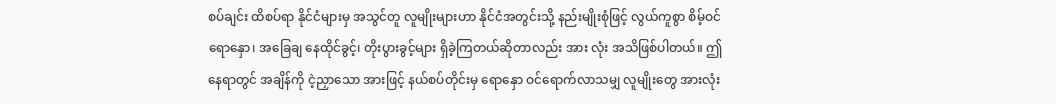စပ်ချင်း ထိစပ်ရာ နိုင်ငံများမှ အသွင်တူ လူမျိုးများဟာ နိုင်ငံအတွင်းသို့ နည်းမျိုးစုံဖြင့် လွယ်ကူစွာ စိမ့်ဝင်ရောနှော၊ အခြေချ နေထိုင်ခွင့်၊ တိုးပွားခွင့်များ ရှိခဲ့ကြတယ်ဆိုတာလည်း အား လုံး အသိဖြစ်ပါတယ်။ ဤနေရာတွင် အချိန်ကို ငဲ့ညှာသော အားဖြင့် နယ်စပ်တိုင်းမှ ရောနှော ဝင်ရောက်လာသမျှ လူမျိုးတွေ အားလုံး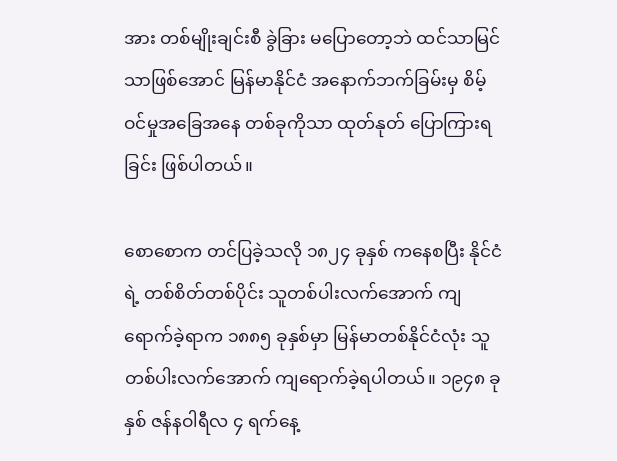အား တစ်မျိုးချင်းစီ ခွဲခြား မပြောတော့ဘဲ ထင်သာမြင်သာဖြစ်အောင် မြန်မာနိုင်ငံ အနောက်ဘက်ခြမ်းမှ စိမ့်ဝင်မှုအခြေအနေ တစ်ခုကိုသာ ထုတ်နုတ် ပြောကြားရခြင်း ဖြစ်ပါတယ်။

စောစောက တင်ပြခဲ့သလို ၁၈၂၄ ခုနှစ် ကနေစပြီး နိုင်ငံရဲ့ တစ်စိတ်တစ်ပိုင်း သူတစ်ပါးလက်အောက် ကျရောက်ခဲ့ရာက ၁၈၈၅ ခုနှစ်မှာ မြန်မာတစ်နိုင်ငံလုံး သူတစ်ပါးလက်အောက် ကျရောက်ခဲ့ရပါတယ်။ ၁၉၄၈ ခုနှစ် ဇန်နဝါရီလ ၄ ရက်နေ့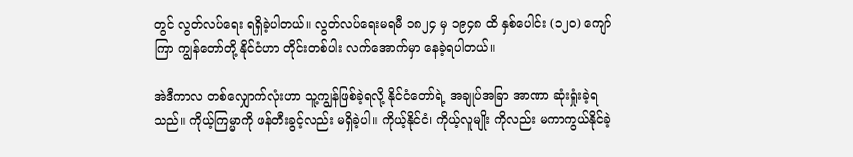တွင် လွတ်လပ်ရေး ရရှိခဲ့ပါတယ်။ လွတ်လပ်ရေးမရမီ ၁၈၂၄ မှ ၁၉၄၈ ထိ နှစ်ပေါင်း (၁၂၀) ကျော်ကြာ ကျွန်တော်တို့ နိုင်ငံဟာ တိုင်းတစ်ပါး လက်အောက်မှာ နေခဲ့ရပါတယ်။

အဲဒီကာလ တစ်လျှောက်လုံးဟာ သူ့ကျွန်ဖြစ်ခဲ့ရလို့ နိုင်ငံတော်ရဲ့ အချုပ်အခြာ အာဏာ ဆုံးရှုံးခဲ့ရ သည်။ ကိုယ့်ကြမ္မာကို ဖန်တီးခွင့်လည်း မရှိခဲ့ပါ။ ကိုယ့်နိုင်ငံ၊ ကိုယ့်လူမျိုး ကိုလည်း မကာကွယ်နိုင်ခဲ့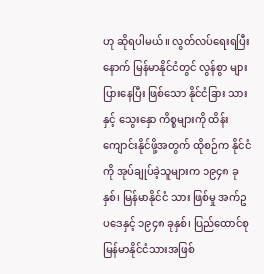ဟု ဆိုရပါမယ်။ လွတ်လပ်ရေးရပြီးနောက် မြန်မာနိုင်ငံတွင် လွန်စွာ များပြားနေပြီး ဖြစ်သော နိုင်ငံခြား သားနှင့် သွေးနှော ကိစ္စများကို ထိန်းကျောင်းနိုင်ဖို့အတွက် ထိုစဉ်က နိုင်ငံကို အုပ်ချုပ်ခဲ့သူများက ၁၉၄၈ ခုနှစ်၊ မြန်မာနိုင်ငံ သား ဖြစ်မှု အက်ဥပဒေနှင့် ၁၉၄၈ ခုနှစ်၊ ပြည်ထောင်စုမြန်မာနိုင်ငံသားအဖြစ်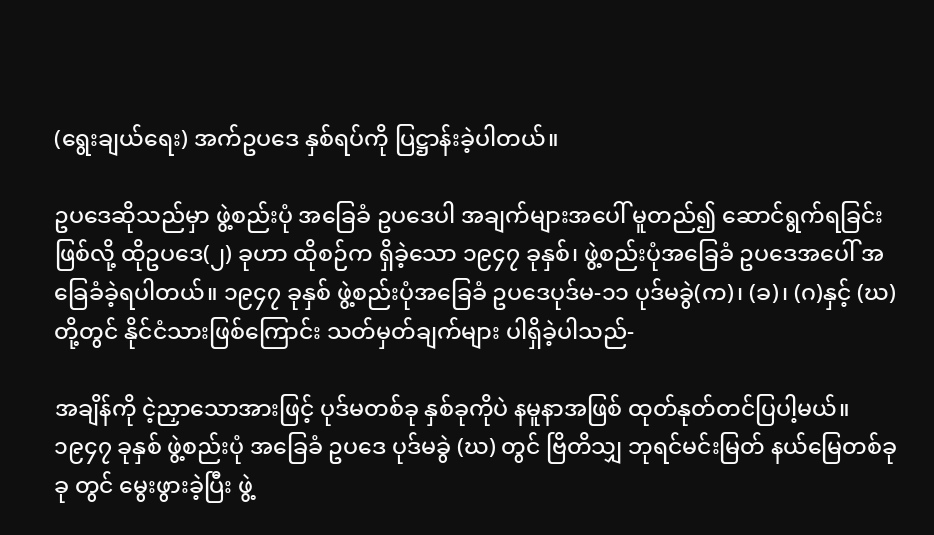(ရွေးချယ်ရေး) အက်ဥပဒေ နှစ်ရပ်ကို ပြဋ္ဌာန်းခဲ့ပါတယ်။

ဥပဒေဆိုသည်မှာ ဖွဲ့စည်းပုံ အခြေခံ ဥပဒေပါ အချက်များအပေါ် မူတည်၍ ဆောင်ရွက်ရခြင်း ဖြစ်လို့ ထိုဥပဒေ(၂) ခုဟာ ထိုစဉ်က ရှိခဲ့သော ၁၉၄၇ ခုနှစ်၊ ဖွဲ့စည်းပုံအခြေခံ ဥပဒေအပေါ် အခြေခံခဲ့ရပါတယ်။ ၁၉၄၇ ခုနှစ် ဖွဲ့စည်းပုံအခြေခံ ဥပဒေပုဒ်မ-၁၁ ပုဒ်မခွဲ(က)၊ (ခ)၊ (ဂ)နှင့် (ဃ)တို့တွင် နိုင်ငံသားဖြစ်ကြောင်း သတ်မှတ်ချက်များ ပါရှိခဲ့ပါသည်-

အချိန်ကို ငဲ့ညှာသောအားဖြင့် ပုဒ်မတစ်ခု နှစ်ခုကိုပဲ နမူနာအဖြစ် ထုတ်နုတ်တင်ပြပါ့မယ်။ ၁၉၄၇ ခုနှစ် ဖွဲ့စည်းပုံ အခြေခံ ဥပဒေ ပုဒ်မခွဲ (ဃ) တွင် ဗြိတိသျှ ဘုရင်မင်းမြတ် နယ်မြေတစ်ခုခု တွင် မွေးဖွားခဲ့ပြီး ဖွဲ့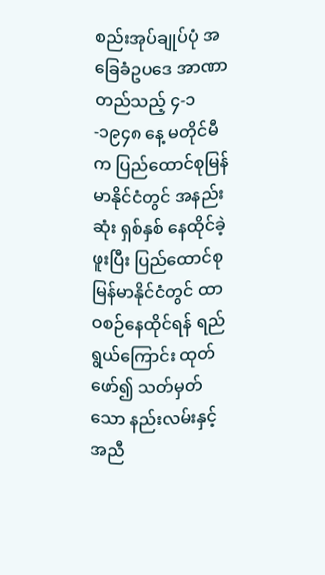စည်းအုပ်ချုပ်ပုံ အခြေခံဥပဒေ အာဏာတည်သည့် ၄-၁-၁၉၄၈ နေ့ မတိုင်မီက ပြည်ထောင်စုမြန်မာနိုင်ငံတွင် အနည်းဆုံး ရှစ်နှစ် နေထိုင်ခဲ့ဖူးပြီး ပြည်ထောင်စု မြန်မာနိုင်ငံတွင် ထာဝစဉ်နေထိုင်ရန် ရည်ရွယ်ကြောင်း ထုတ်ဖော်၍ သတ်မှတ်သော နည်းလမ်းနှင့်အညီ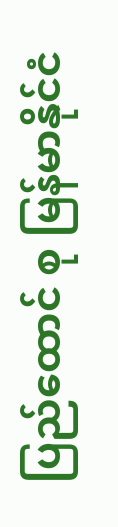ပြည်ထောင် စု မြန်မာနိုင်ငံ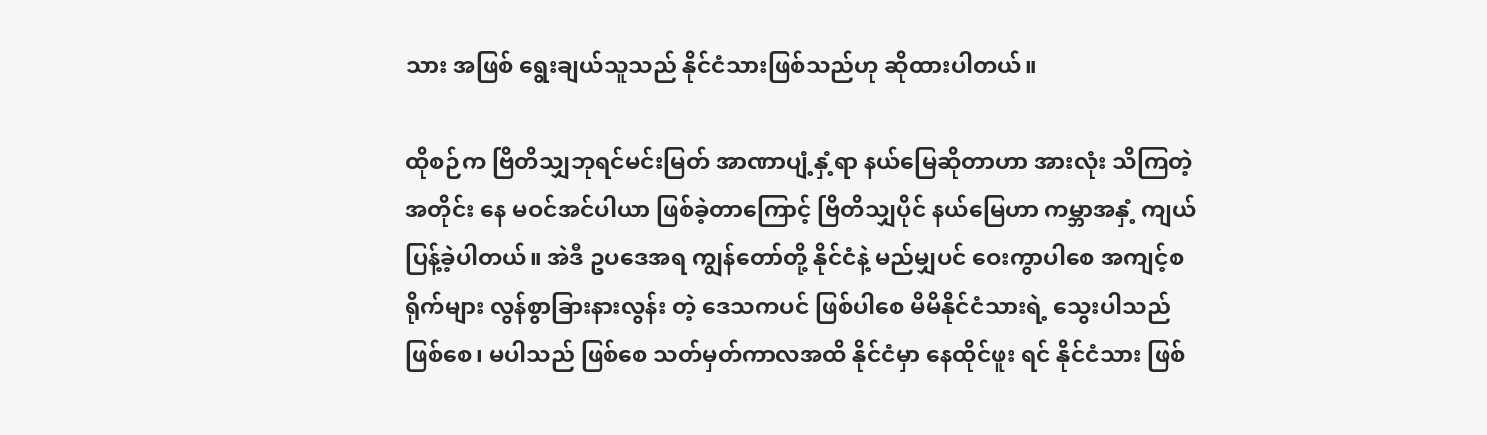သား အဖြစ် ရွေးချယ်သူသည် နိုင်ငံသားဖြစ်သည်ဟု ဆိုထားပါတယ်။

ထိုစဉ်က ဗြိတိသျှဘုရင်မင်းမြတ် အာဏာပျံ့နှံ့ရာ နယ်မြေဆိုတာဟာ အားလုံး သိကြတဲ့ အတိုင်း နေ မဝင်အင်ပါယာ ဖြစ်ခဲ့တာကြောင့် ဗြိတိသျှပိုင် နယ်မြေဟာ ကမ္ဘာအနှံ့ ကျယ်ပြန့်ခဲ့ပါတယ်။ အဲဒီ ဥပဒေအရ ကျွန်တော်တို့ နိုင်ငံနဲ့ မည်မျှပင် ဝေးကွာပါစေ အကျင့်စရိုက်များ လွန်စွာခြားနားလွန်း တဲ့ ဒေသကပင် ဖြစ်ပါစေ မိမိနိုင်ငံသားရဲ့ သွေးပါသည် ဖြစ်စေ၊ မပါသည် ဖြစ်စေ သတ်မှတ်ကာလအထိ နိုင်ငံမှာ နေထိုင်ဖူး ရင် နိုင်ငံသား ဖြစ်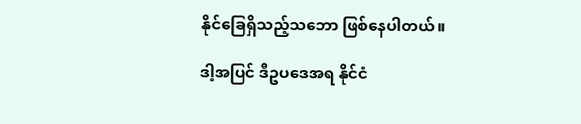နိုင်ခြေရှိသည့်သဘော ဖြစ်နေပါတယ်။

ဒါ့အပြင် ဒီဥပဒေအရ နိုင်ငံ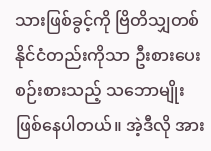သားဖြစ်ခွင့်ကို ဗြိတိသျှတစ်နိုင်ငံတည်းကိုသာ ဦးစားပေး စဉ်းစားသည့် သဘောမျိုး ဖြစ်နေပါတယ်။ အဲ့ဒီလို အား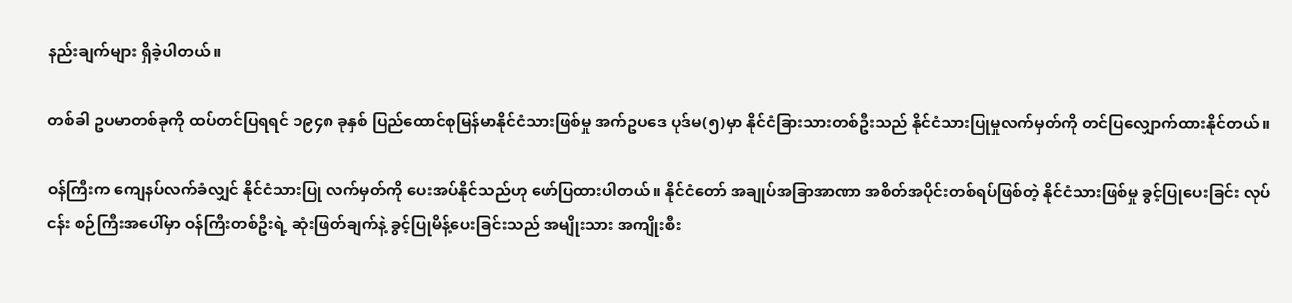နည်းချက်များ ရှိခဲ့ပါတယ်။

တစ်ခါ ဥပမာတစ်ခုကို ထပ်တင်ပြရရင် ၁၉၄၈ ခုနှစ် ပြည်ထောင်စုမြန်မာနိုင်ငံသားဖြစ်မှု အက်ဥပဒေ ပုဒ်မ(၅)မှာ နိုင်ငံခြားသားတစ်ဦးသည် နိုင်ငံသားပြုမှုလက်မှတ်ကို တင်ပြလျှောက်ထားနိုင်တယ်။

ဝန်ကြီးက ကျေနပ်လက်ခံလျှင် နိုင်ငံသားပြု လက်မှတ်ကို ပေးအပ်နိုင်သည်ဟု ဖော်ပြထားပါတယ်။ နိုင်ငံတော် အချုပ်အခြာအာဏာ အစိတ်အပိုင်းတစ်ရပ်ဖြစ်တဲ့ နိုင်ငံသားဖြစ်မှု ခွင့်ပြုပေးခြင်း လုပ်ငန်း စဉ်ကြီးအပေါ်မှာ ဝန်ကြီးတစ်ဦးရဲ့ ဆုံးဖြတ်ချက်နဲ့ ခွင့်ပြုမိန့်ပေးခြင်းသည် အမျိုးသား အကျိုးစီး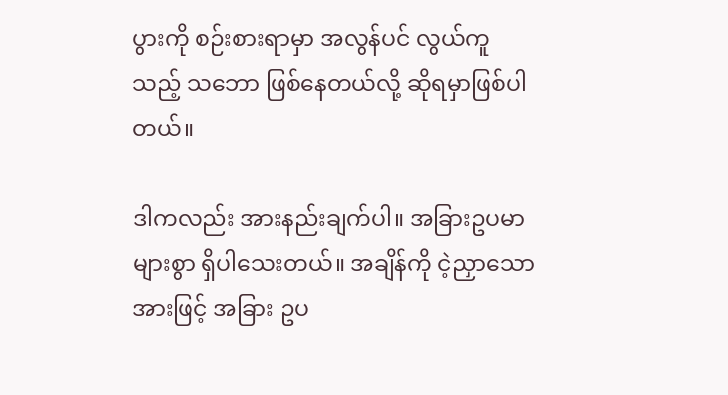ပွားကို စဉ်းစားရာမှာ အလွန်ပင် လွယ်ကူသည့် သဘော ဖြစ်နေတယ်လို့ ဆိုရမှာဖြစ်ပါတယ်။

ဒါကလည်း အားနည်းချက်ပါ။ အခြားဥပမာများစွာ ရှိပါသေးတယ်။ အချိန်ကို ငဲ့ညှာသောအားဖြင့် အခြား ဥပ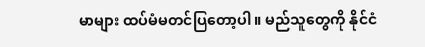မာများ ထပ်မံမတင်ပြတော့ပါ။ မည်သူတွေကို နိုင်ငံ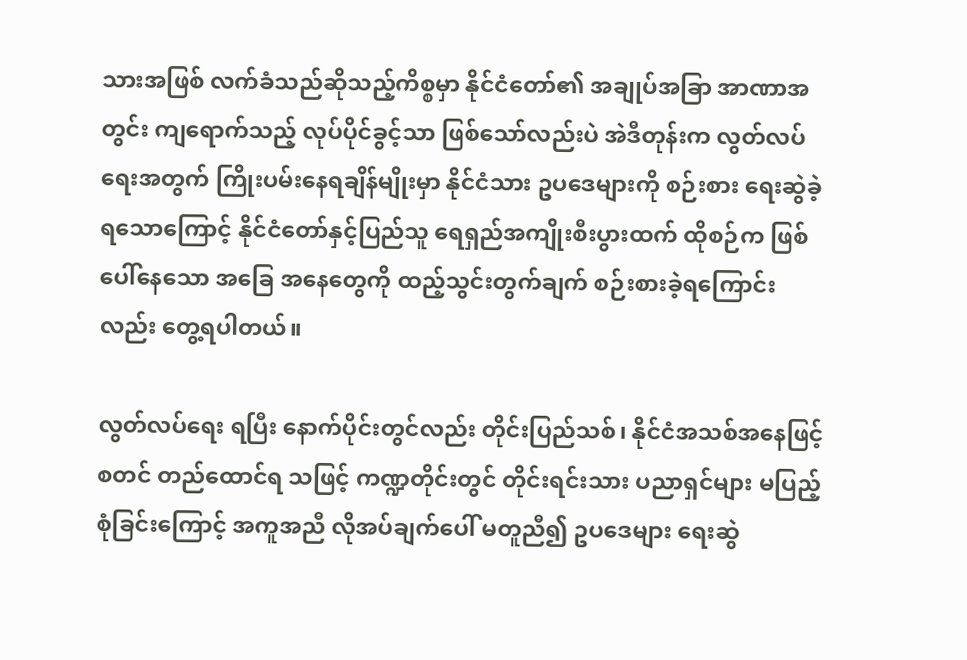သားအဖြစ် လက်ခံသည်ဆိုသည့်ကိစ္စမှာ နိုင်ငံတော်၏ အချုပ်အခြာ အာဏာအတွင်း ကျရောက်သည့် လုပ်ပိုင်ခွင့်သာ ဖြစ်သော်လည်းပဲ အဲဒီတုန်းက လွတ်လပ်ရေးအတွက် ကြိုးပမ်းနေရချိန်မျိုးမှာ နိုင်ငံသား ဥပဒေများကို စဉ်းစား ရေးဆွဲခဲ့ရသောကြောင့် နိုင်ငံတော်နှင့်ပြည်သူ ရေရှည်အကျိုးစီးပွားထက် ထိုစဉ်က ဖြစ်ပေါ်နေသော အခြေ အနေတွေကို ထည့်သွင်းတွက်ချက် စဉ်းစားခဲ့ရကြောင်းလည်း တွေ့ရပါတယ်။

လွတ်လပ်ရေး ရပြီး နောက်ပိုင်းတွင်လည်း တိုင်းပြည်သစ်၊ နိုင်ငံအသစ်အနေဖြင့် စတင် တည်ထောင်ရ သဖြင့် ကဏ္ဍတိုင်းတွင် တိုင်းရင်းသား ပညာရှင်များ မပြည့်စုံခြင်းကြောင့် အကူအညီ လိုအပ်ချက်ပေါ် မတူညီ၍ ဥပဒေများ ရေးဆွဲ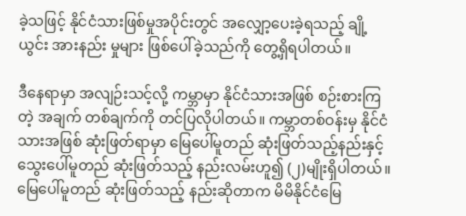ခဲ့သဖြင့် နိုင်ငံသားဖြစ်မှုအပိုင်းတွင် အလျှော့ပေးခဲ့ရသည့် ချို့ယွင်း အားနည်း မှုများ ဖြစ်ပေါ်ခဲ့သည်ကို တွေ့ရှိရပါတယ်။

ဒီနေရာမှာ အလျဉ်းသင့်လို့ ကမ္ဘာမှာ နိုင်ငံသားအဖြစ် စဉ်းစားကြတဲ့ အချက် တစ်ချက်ကို တင်ပြလိုပါတယ်။ ကမ္ဘာတစ်ဝန်းမှ နိုင်ငံသားအဖြစ် ဆုံးဖြတ်ရာမှာ မြေပေါ်မူတည် ဆုံးဖြတ်သည့်နည်းနှင့် သွေးပေါ်မူတည် ဆုံးဖြတ်သည့် နည်းလမ်းဟူ၍ (၂)မျိုးရှိပါတယ်။ မြေပေါ်မူတည် ဆုံးဖြတ်သည့် နည်းဆိုတာက မိမိနိုင်ငံမြေ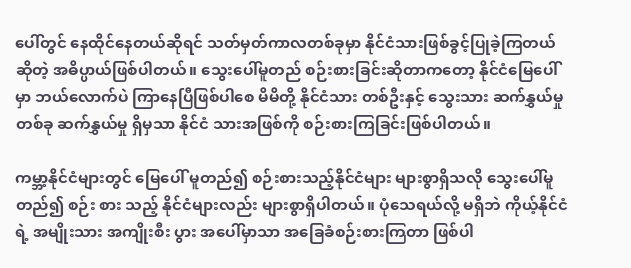ပေါ်တွင် နေထိုင်နေတယ်ဆိုရင် သတ်မှတ်ကာလတစ်ခုမှာ နိုင်ငံသားဖြစ်ခွင့်ပြုခဲ့ကြတယ်ဆိုတဲ့ အဓိပ္ပာယ်ဖြစ်ပါတယ်။ သွေးပေါ်မူတည် စဉ်းစားခြင်းဆိုတာကတော့ နိုင်ငံမြေပေါ်မှာ ဘယ်လောက်ပဲ ကြာနေပြီဖြစ်ပါစေ မိမိတို့ နိုင်ငံသား တစ်ဦးနှင့် သွေးသား ဆက်နွှယ်မှုတစ်ခု ဆက်နွှယ်မှု ရှိမှသာ နိုင်ငံ သားအဖြစ်ကို စဉ်းစားကြခြင်းဖြစ်ပါတယ်။

ကမ္ဘာ့နိုင်ငံများတွင် မြေပေါ် မူတည်၍ စဉ်းစားသည့်နိုင်ငံများ များစွာရှိသလို သွေးပေါ်မူတည်၍ စဉ်း စား သည့် နိုင်ငံများလည်း များစွာရှိပါတယ်။ ပုံသေရယ်လို့ မရှိဘဲ ကိုယ့်နိုင်ငံရဲ့ အမျိုးသား အကျိုးစီး ပွား အပေါ်မှာသာ အခြေခံစဉ်းစားကြတာ ဖြစ်ပါ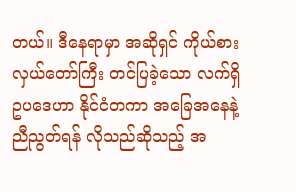တယ်။ ဒီနေရာမှာ အဆိုရှင် ကိုယ်စား လှယ်တော်ကြီး တင်ပြခဲ့သော လက်ရှိ ဥပဒေဟာ နိုင်ငံတကာ အခြေအနေနဲ့ ညီညွတ်ရန် လိုသည်ဆိုသည့် အ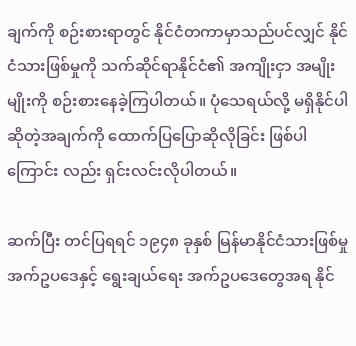ချက်ကို စဉ်းစားရာတွင် နိုင်ငံတကာမှာသည်ပင်လျှင် နိုင်ငံသားဖြစ်မှုကို သက်ဆိုင်ရာနိုင်ငံ၏ အကျိုးငှာ အမျိုးမျိုးကို စဉ်းစားနေခဲ့ကြပါတယ်။ ပုံသေရယ်လို့ မရှိနိုင်ပါဆိုတဲ့အချက်ကို ထောက်ပြပြောဆိုလိုခြင်း ဖြစ်ပါကြောင်း လည်း ရှင်းလင်းလိုပါတယ်။

ဆက်ပြီး တင်ပြရရင် ၁၉၄၈ ခုနှစ် မြန်မာနိုင်ငံသားဖြစ်မှု အက်ဥပဒေနှင့် ရွေးချယ်ရေး အက်ဥပဒေတွေအရ နိုင်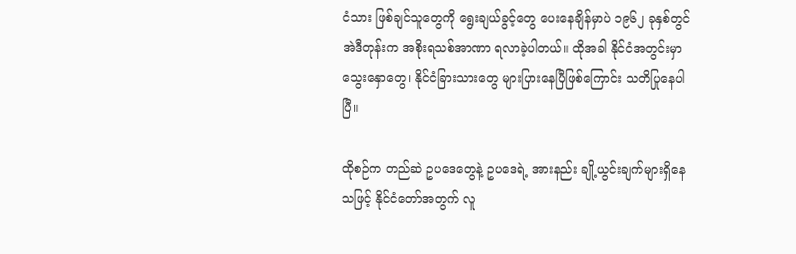ငံသား ဖြစ်ချင်သူတွေကို ရွေးချယ်ခွင့်တွေ ပေးနေချိန်မှာပဲ ၁၉၆၂ ခုနှစ်တွင် အဲဒီတုန်းက အစိုးရသစ်အာဏာ ရလာခဲ့ပါတယ်။ ထိုအခါ နိုင်ငံအတွင်းမှာ သွေးနှောတွေ၊ နိုင်ငံခြားသားတွေ များပြားနေပြီဖြစ်ကြောင်း သတိပြုနေပါပြီ။

ထိုစဉ်က တည်ဆဲ ဥပဒေတွေနဲ့ ဥပဒေရဲ့ အားနည်း ချို့ယွင်းချက်များရှိနေသဖြင့် နိုင်ငံတော်အတွက် လူ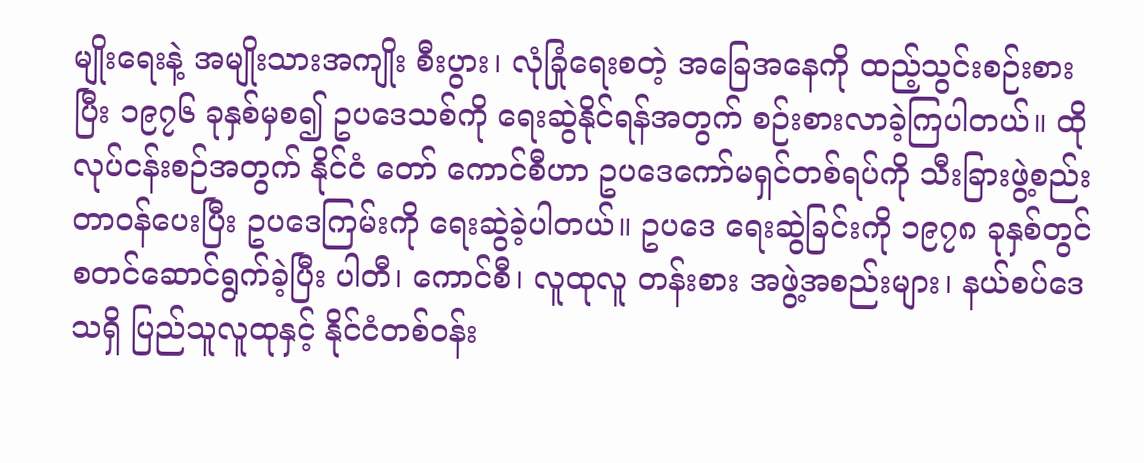မျိုးရေးနဲ့ အမျိုးသားအကျိုး စီးပွား၊ လုံခြုံရေးစတဲ့ အခြေအနေကို ထည့်သွင်းစဉ်းစားပြီး ၁၉၇၆ ခုနှစ်မှစ၍ ဥပဒေသစ်ကို ရေးဆွဲနိုင်ရန်အတွက် စဉ်းစားလာခဲ့ကြပါတယ်။ ထိုလုပ်ငန်းစဉ်အတွက် နိုင်ငံ တော် ကောင်စီဟာ ဥပဒေကော်မရှင်တစ်ရပ်ကို သီးခြားဖွဲ့စည်း တာဝန်ပေးပြီး ဥပဒေကြမ်းကို ရေးဆွဲခဲ့ပါတယ်။ ဥပဒေ ရေးဆွဲခြင်းကို ၁၉၇၈ ခုနှစ်တွင် စတင်ဆောင်ရွက်ခဲ့ပြီး ပါတီ၊ ကောင်စီ၊ လူထုလူ တန်းစား အဖွဲ့အစည်းများ၊ နယ်စပ်ဒေသရှိ ပြည်သူလူထုနှင့် နိုင်ငံတစ်ဝန်း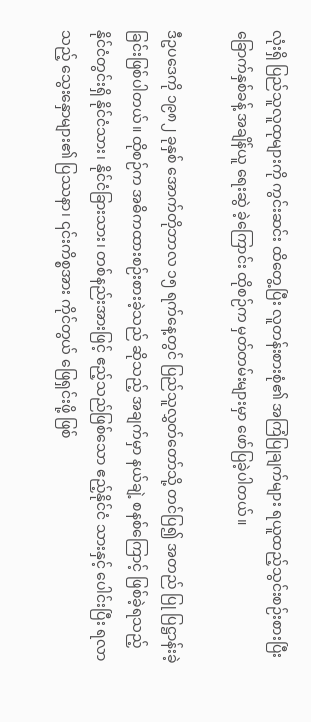လုံးရှိ ပြည်သူလူထုများကို ကွင်းဆင်း ထိတွေ့ပြီး လူတန်းစားစုံ၏ အကြံပြုချက်များ ရယူထည့်သွင်းစဉ်းစားပြီး ခြောက်နှစ်ခန့် အချိန်ယူ ရေးဆွဲ ခဲ့ကြောင်း ထိုစဉ်က မှတ်တမ်းများမှာ ဖော်ပြခဲ့ပါတယ်။

ဒီဥပဒေကို ၁၉၈၂ ခုနှစ် အောက်တိုဘာလ ၁၅ ရက်နေ့တွင် ပြည်သူလွှတ်တော်သို့ တင်ပြ၍ အတည် ပြု ပြဋ္ဌာန်းခဲ့ခြင်းဖြစ်ပါတယ်။ ထိုစဉ်က အဓိကထားစဉ်းစားခဲ့သည် ဆိုသည့် အချက်မှာ နယ်ချဲ့ စနစ်ကြောင့် ဖြစ်ခဲ့ရသည့် နိုင်ငံတွင်းရှိ နိုင်ငံသား၊ နိုင်ငံခြားသား၊ တစ်နည်းအားဖြင့် ဧည့်သည်ဖြစ်သော ဧည့်နိုင်ငံ သားနှင့် ပေါင်းပြီး ရလာသည့် သွေးနှောများ၏ ပြဿနာ၊ ၎င်းကိစ္စအား ကိုင်တွယ် ဖြေရှင်းဖို့ ဖြစ်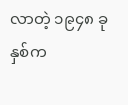လာတဲ့ ၁၉၄၈ ခုနှစ်က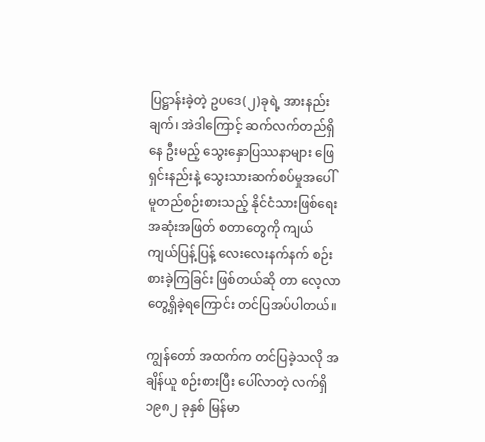ပြဋ္ဌာန်းခဲ့တဲ့ ဥပဒေ(၂)ခုရဲ့ အားနည်းချက်၊ အဲဒါကြောင့် ဆက်လက်တည်ရှိနေ ဦးမည့် သွေးနှောပြဿနာများ ဖြေရှင်းနည်းနဲ့ သွေးသားဆက်စပ်မှုအပေါ် မူတည်စဉ်းစားသည့် နိုင်ငံသားဖြစ်ရေး အဆုံးအဖြတ် စတာတွေကို ကျယ်ကျယ်ပြန့်ပြန့် လေးလေးနက်နက် စဉ်းစားခဲ့ကြခြင်း ဖြစ်တယ်ဆို တာ လေ့လာတွေ့ရှိခဲ့ရကြောင်း တင်ပြအပ်ပါတယ်။

ကျွန်တော် အထက်က တင်ပြခဲ့သလို အချိန်ယူ စဉ်းစားပြီး ပေါ်လာတဲ့ လက်ရှိ ၁၉၈၂ ခုနှစ် မြန်မာ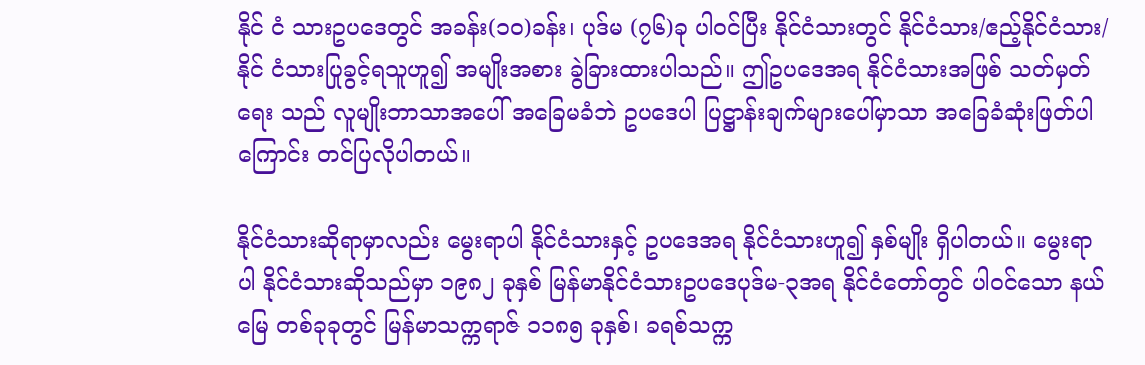နိုင် ငံ သားဥပဒေတွင် အခန်း(၁ဝ)ခန်း၊ ပုဒ်မ (၇၆)ခု ပါဝင်ပြီး နိုင်ငံသားတွင် နိုင်ငံသား/ဧည့်နိုင်ငံသား/ နိုင် ငံသားပြုခွင့်ရသူဟူ၍ အမျိုးအစား ခွဲခြားထားပါသည်။ ဤဥပဒေအရ နိုင်ငံသားအဖြစ် သတ်မှတ်ရေး သည် လူမျိုးဘာသာအပေါ် အခြေမခံဘဲ ဥပဒေပါ ပြဋ္ဌာန်းချက်များပေါ်မှာသာ အခြေခံဆုံးဖြတ်ပါကြောင်း တင်ပြလိုပါတယ်။

နိုင်ငံသားဆိုရာမှာလည်း မွေးရာပါ နိုင်ငံသားနှင့် ဥပဒေအရ နိုင်ငံသားဟူ၍ နှစ်မျိုး ရှိပါတယ်။ မွေးရာပါ နိုင်ငံသားဆိုသည်မှာ ၁၉၈၂ ခုနှစ် မြန်မာနိုင်ငံသားဥပဒေပုဒ်မ-၃အရ နိုင်ငံတော်တွင် ပါဝင်သော နယ်မြေ တစ်ခုခုတွင် မြန်မာသက္ကရာဇ် ၁၁၈၅ ခုနှစ်၊ ခရစ်သက္က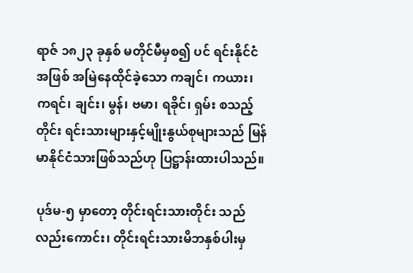ရာဇ် ၁၈၂၃ ခုနှစ် မတိုင်မီမှစ၍ ပင် ရင်းနိုင်ငံအဖြစ် အမြဲနေထိုင်ခဲ့သော ကချင်၊ ကယား၊ ကရင်၊ ချင်း၊ မွန်၊ ဗမာ၊ ရခိုင်၊ ရှမ်း စသည့် တိုင်း ရင်းသားများနှင့်မျိုးနွယ်စုများသည် မြန်မာနိုင်ငံသားဖြစ်သည်ဟု ပြဋ္ဌာန်းထားပါသည်။

ပုဒ်မ-၅ မှာတော့ တိုင်းရင်းသားတိုင်း သည် လည်းကောင်း၊ တိုင်းရင်းသားမိဘနှစ်ပါးမှ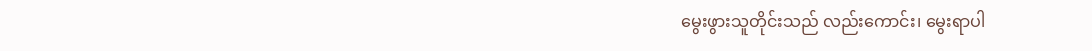မွေးဖွားသူတိုင်းသည် လည်းကောင်း၊ မွေးရာပါ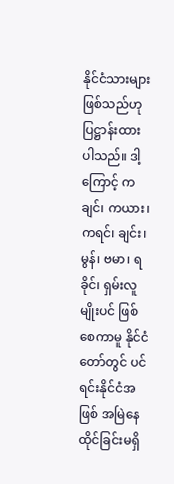နိုင်ငံသားများ ဖြစ်သည်ဟု ပြဋ္ဌာန်းထားပါသည်။ ဒါ့ကြောင့် ကချင်၊ ကယား၊ကရင်၊ ချင်း၊ မွန်၊ ဗမာ၊ ရခိုင်၊ ရှမ်းလူမျိုးပင် ဖြစ်စေကာမူ နိုင်ငံတော်တွင် ပင်ရင်းနိုင်ငံအဖြစ် အမြဲနေထိုင်ခြင်းမရှိ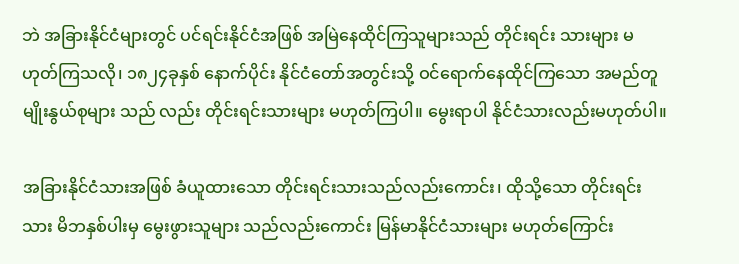ဘဲ အခြားနိုင်ငံများတွင် ပင်ရင်းနိုင်ငံအဖြစ် အမြဲနေထိုင်ကြသူများသည် တိုင်းရင်း သားများ မဟုတ်ကြသလို၊ ၁၈၂၄ခုနှစ် နောက်ပိုင်း နိုင်ငံတော်အတွင်းသို့ ဝင်ရောက်နေထိုင်ကြသော အမည်တူ မျိုးနွယ်စုများ သည် လည်း တိုင်းရင်းသားများ မဟုတ်ကြပါ။ မွေးရာပါ နိုင်ငံသားလည်းမဟုတ်ပါ။

အခြားနိုင်ငံသားအဖြစ် ခံယူထားသော တိုင်းရင်းသားသည်လည်းကောင်း၊ ထိုသို့သော တိုင်းရင်းသား မိဘနှစ်ပါးမှ မွေးဖွားသူများ သည်လည်းကောင်း မြန်မာနိုင်ငံသားများ မဟုတ်ကြောင်း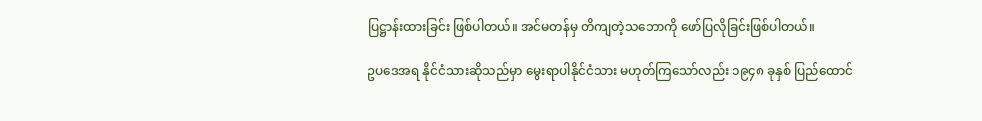ပြဋ္ဌာန်းထားခြင်း ဖြစ်ပါတယ်။ အင်မတန်မှ တိကျတဲ့သဘောကို ဖော်ပြလိုခြင်းဖြစ်ပါတယ်။

ဥပဒေအရ နိုင်ငံသားဆိုသည်မှာ မွေးရာပါနိုင်ငံသား မဟုတ်ကြသော်လည်း ၁၉၄၈ ခုနှစ် ပြည်ထောင်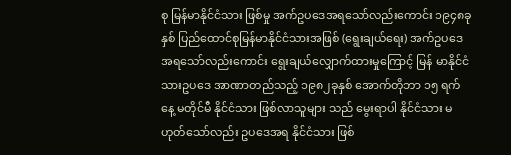စု မြန်မာနိုင်ငံသား ဖြစ်မှု အက်ဥပဒေအရသော်လည်းကောင်း ၁၉၄၈ခုနှစ် ပြည်ထောင်စုမြန်မာနိုင်ငံသားအဖြစ် (ရွေးချယ်ရေး) အက်ဥပဒေအရသော်လည်းကောင်း ရွေးချယ်လျှောက်ထားမှုကြောင့် မြန် မာနိုင်ငံ သားဥပဒေ အာဏာတည်သည့် ၁၉၈၂ခုနှစ် အောက်တိုဘာ ၁၅ ရက်နေ့ မတိုင်မီ နိုင်ငံသား ဖြစ်လာသူများ သည် မွေးရာပါ နိုင်ငံသား မဟုတ်သော်လည်း ဥပဒေအရ နိုင်ငံသား ဖြစ်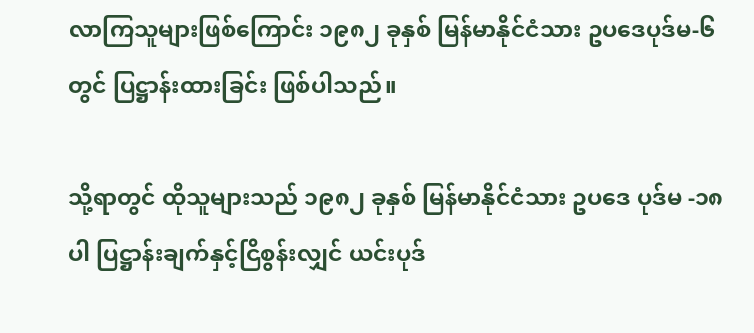လာကြသူများဖြစ်ကြောင်း ၁၉၈၂ ခုနှစ် မြန်မာနိုင်ငံသား ဥပဒေပုဒ်မ-၆ တွင် ပြဋ္ဌာန်းထားခြင်း ဖြစ်ပါသည်။

သို့ရာတွင် ထိုသူများသည် ၁၉၈၂ ခုနှစ် မြန်မာနိုင်ငံသား ဥပဒေ ပုဒ်မ -၁၈ပါ ပြဋ္ဌာန်းချက်နှင့်ငြိစွန်းလျှင် ယင်းပုဒ်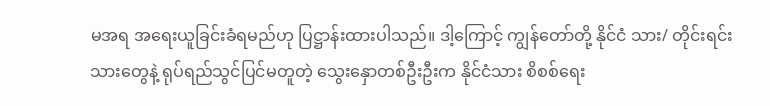မအရ အရေးယူခြင်းခံရမည်ဟု ပြဋ္ဌာန်းထားပါသည်။ ဒါ့ကြောင့် ကျွန်တော်တို့ နိုင်ငံ သား/ တိုင်းရင်း သားတွေနဲ့ ရုပ်ရည်သွင်ပြင်မတူတဲ့ သွေးနှောတစ်ဦးဦးက နိုင်ငံသား စိစစ်ရေး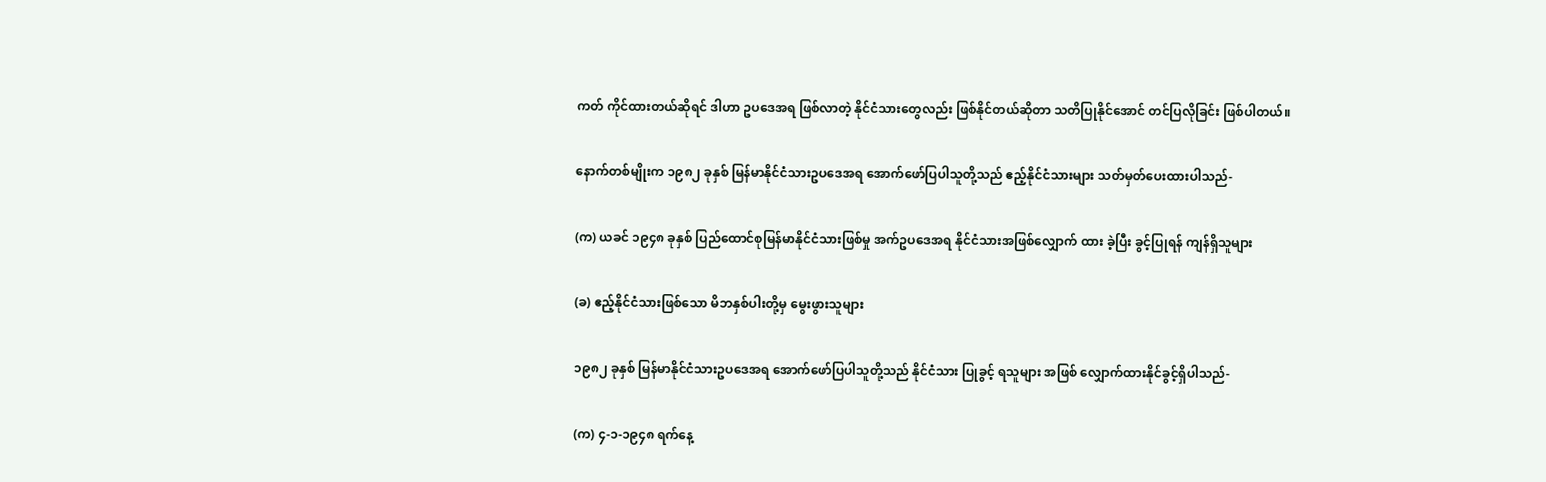ကတ် ကိုင်ထားတယ်ဆိုရင် ဒါဟာ ဥပဒေအရ ဖြစ်လာတဲ့ နိုင်ငံသားတွေလည်း ဖြစ်နိုင်တယ်ဆိုတာ သတိပြုနိုင်အောင် တင်ပြလိုခြင်း ဖြစ်ပါတယ်။

နောက်တစ်မျိုးက ၁၉၈၂ ခုနှစ် မြန်မာနိုင်ငံသားဥပဒေအရ အောက်ဖော်ပြပါသူတို့သည် ဧည့်နိုင်ငံသားများ သတ်မှတ်ပေးထားပါသည်-

(က) ယခင် ၁၉၄၈ ခုနှစ် ပြည်ထောင်စုမြန်မာနိုင်ငံသားဖြစ်မှု အက်ဥပဒေအရ နိုင်ငံသားအဖြစ်လျှောက် ထား ခဲ့ပြီး ခွင့်ပြုရန် ကျန်ရှိသူများ

(ခ) ဧည့်နိုင်ငံသားဖြစ်သော မိဘနှစ်ပါးတို့မှ မွေးဖွားသူများ

၁၉၈၂ ခုနှစ် မြန်မာနိုင်ငံသားဥပဒေအရ အောက်ဖော်ပြပါသူတို့သည် နိုင်ငံသား ပြုခွင့် ရသူများ အဖြစ် လျှောက်ထားနိုင်ခွင့်ရှိပါသည်-

(က) ၄-၁-၁၉၄၈ ရက်နေ့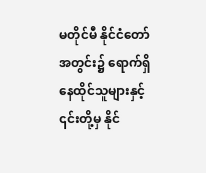မတိုင်မီ နိုင်ငံတော်အတွင်း၌ ရောက်ရှိ နေထိုင်သူများနှင့် ၎င်းတို့မှ နိုင်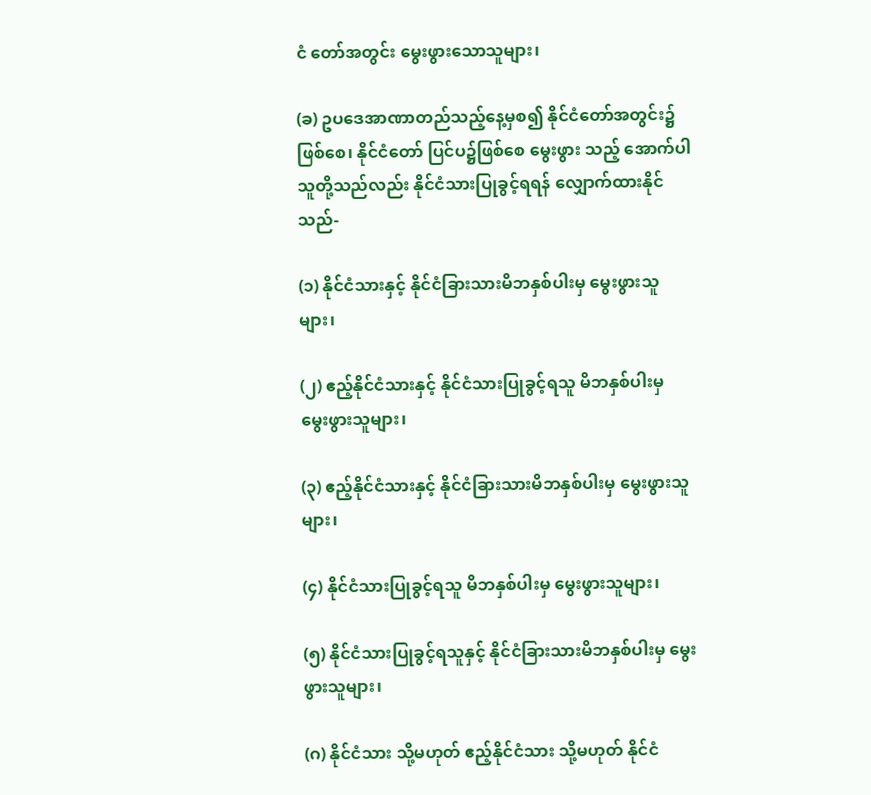ငံ တော်အတွင်း မွေးဖွားသောသူများ၊

(ခ) ဥပဒေအာဏာတည်သည့်နေ့မှစ၍ နိုင်ငံတော်အတွင်း၌ဖြစ်စေ၊ နိုင်ငံတော် ပြင်ပ၌ဖြစ်စေ မွေးဖွား သည့် အောက်ပါ သူတို့သည်လည်း နိုင်ငံသားပြုခွင့်ရရန် လျှောက်ထားနိုင်သည်-

(၁) နိုင်ငံသားနှင့် နိုင်ငံခြားသားမိဘနှစ်ပါးမှ မွေးဖွားသူများ၊

(၂) ဧည့်နိုင်ငံသားနှင့် နိုင်ငံသားပြုခွင့်ရသူ မိဘနှစ်ပါးမှ မွေးဖွားသူများ၊

(၃) ဧည့်နိုင်ငံသားနှင့် နိုင်ငံခြားသားမိဘနှစ်ပါးမှ မွေးဖွားသူများ၊

(၄) နိုင်ငံသားပြုခွင့်ရသူ မိဘနှစ်ပါးမှ မွေးဖွားသူများ၊

(၅) နိုင်ငံသားပြုခွင့်ရသူနှင့် နိုင်ငံခြားသားမိဘနှစ်ပါးမှ မွေးဖွားသူများ၊

(ဂ) နိုင်ငံသား သို့မဟုတ် ဧည့်နိုင်ငံသား သို့မဟုတ် နိုင်ငံ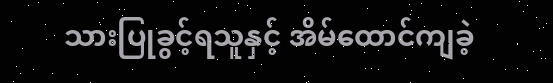သားပြုခွင့်ရသူနှင့် အိမ်ထောင်ကျခဲ့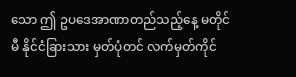သော ဤ ဥပဒေအာဏာတည်သည့်နေ့ မတိုင်မီ နိုင်ငံခြားသား မှတ်ပုံတင် လက်မှတ်ကိုင်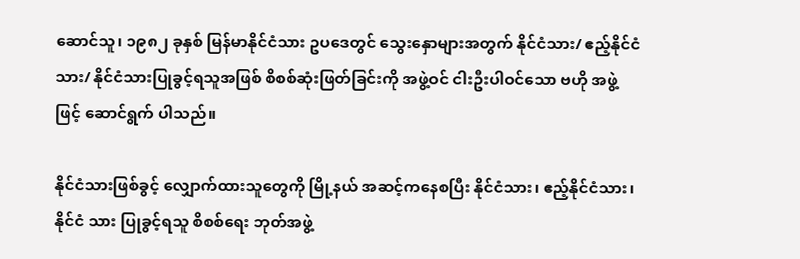ဆောင်သူ၊ ၁၉၈၂ ခုနှစ် မြန်မာနိုင်ငံသား ဥပဒေတွင် သွေးနှောများအတွက် နိုင်ငံသား/ ဧည့်နိုင်ငံသား/ နိုင်ငံသားပြုခွင့်ရသူအဖြစ် စိစစ်ဆုံးဖြတ်ခြင်းကို အဖွဲ့ဝင် ငါးဦးပါဝင်သော ဗဟို အဖွဲ့ဖြင့် ဆောင်ရွက် ပါသည်။

နိုင်ငံသားဖြစ်ခွင့် လျှောက်ထားသူတွေကို မြို့နယ် အဆင့်ကနေစပြီး နိုင်ငံသား၊ ဧည့်နိုင်ငံသား၊ နိုင်ငံ သား ပြုခွင့်ရသူ စိစစ်ရေး ဘုတ်အဖွဲ့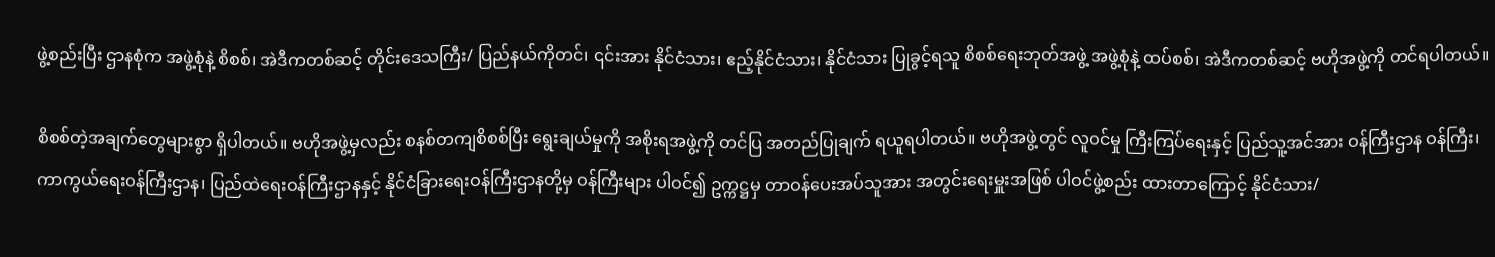ဖွဲ့စည်းပြီး ဌာနစုံက အဖွဲ့စုံနဲ့ စိစစ်၊ အဲဒီကတစ်ဆင့် တိုင်းဒေသကြီး/ ပြည်နယ်ကိုတင်၊ ၎င်းအား နိုင်ငံသား၊ ဧည့်နိုင်ငံသား၊ နိုင်ငံသား ပြုခွင့်ရသူ စိစစ်ရေးဘုတ်အဖွဲ့ အဖွဲ့စုံနဲ့ ထပ်စစ်၊ အဲဒီကတစ်ဆင့် ဗဟိုအဖွဲ့ကို တင်ရပါတယ်။

စိစစ်တဲ့အချက်တွေများစွာ ရှိပါတယ်။ ဗဟိုအဖွဲ့မှလည်း စနစ်တကျစိစစ်ပြီး ရွေးချယ်မှုကို အစိုးရအဖွဲ့ကို တင်ပြ အတည်ပြုချက် ရယူရပါတယ်။ ဗဟိုအဖွဲ့တွင် လူဝင်မှု ကြီးကြပ်ရေးနှင့် ပြည်သူ့အင်အား ဝန်ကြီးဌာန ဝန်ကြီး၊ ကာကွယ်ရေးဝန်ကြီးဌာန၊ ပြည်ထဲရေးဝန်ကြီးဌာနနှင့် နိုင်ငံခြားရေးဝန်ကြီးဌာနတို့မှ ဝန်ကြီးများ ပါဝင်၍ ဥက္ကဋ္ဌမှ တာဝန်ပေးအပ်သူအား အတွင်းရေးမှူးအဖြစ် ပါဝင်ဖွဲ့စည်း ထားတာကြောင့် နိုင်ငံသား/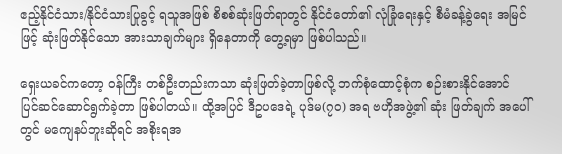ဧည့်နိုင်ငံသား/နိုင်ငံသားပြုခွင့် ရသူအဖြစ် စိစစ်ဆုံးဖြတ်ရာတွင် နိုင်ငံတော်၏ လုံခြုံရေးနှင့် စီမံခန့်ခွဲရေး အမြင်ဖြင့် ဆုံးဖြတ်နိုင်သော အားသာချက်များ ရှိနေတာကို တွေ့ရမှာ ဖြစ်ပါသည်။

ရှေးယခင်ကတော့ ဝန်ကြီး တစ်ဦးတည်းကသာ ဆုံးဖြတ်ခဲ့တာဖြစ်လို့ ဘက်စုံထောင့်စုံက စဉ်းစားနိုင်အောင် ပြင်ဆင်ဆောင်ရွက်ခဲ့တာ ဖြစ်ပါတယ်။ ထို့အပြင် ဒီဥပဒေရဲ့ ပုဒ်မ(၇ဝ) အရ ဗဟိုအဖွဲ့၏ ဆုံး ဖြတ်ချက် အပေါ်တွင် မကျေနပ်ဘူးဆိုရင် အစိုးရအ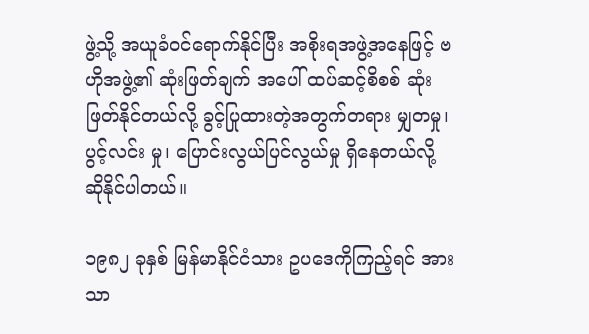ဖွဲ့သို့ အယူခံဝင်ရောက်နိုင်ပြီး အစိုးရအဖွဲ့အနေဖြင့် ဗဟိုအဖွဲ့၏ ဆုံးဖြတ်ချက် အပေါ် ထပ်ဆင့်စိစစ် ဆုံးဖြတ်နိုင်တယ်လို့ ခွင့်ပြုထားတဲ့အတွက်တရား မျှတမှု၊ ပွင့်လင်း မှု၊ ပြောင်းလွယ်ပြင်လွယ်မှု ရှိနေတယ်လို့ ဆိုနိုင်ပါတယ်။

၁၉၈၂ ခုနှစ် မြန်မာနိုင်ငံသား ဥပဒေကိုကြည့်ရင် အားသာ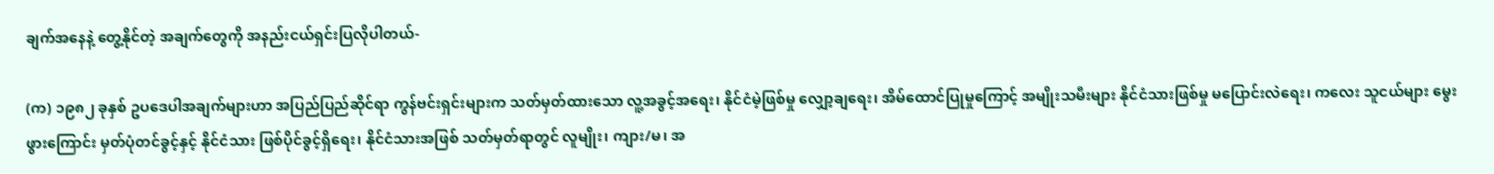ချက်အနေနဲ့ တွေ့နိုင်တဲ့ အချက်တွေကို အနည်းငယ်ရှင်းပြလိုပါတယ်-

(က) ၁၉၈၂ ခုနှစ် ဥပဒေပါအချက်များဟာ အပြည်ပြည်ဆိုင်ရာ ကွန်ဗင်းရှင်းများက သတ်မှတ်ထားသော လူ့အခွင့်အရေး၊ နိုင်ငံမဲ့ဖြစ်မှု လျှော့ချရေး၊ အိမ်ထောင်ပြုမှုကြောင့် အမျိုးသမီးများ နိုင်ငံသားဖြစ်မှု မပြောင်းလဲရေး၊ ကလေး သူငယ်များ မွေးဖွားကြောင်း မှတ်ပုံတင်ခွင့်နှင့် နိုင်ငံသား ဖြစ်ပိုင်ခွင့်ရှိရေး၊ နိုင်ငံသားအဖြစ် သတ်မှတ်ရာတွင် လူမျိုး၊ ကျား/မ၊ အ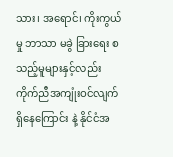သား၊ အရောင်၊ ကိုးကွယ်မှု ဘာသာ မခွဲ ခြားရေး စသည့်မူများနှင့်လည်း ကိုက်ညီအကျုံးဝင်လျက် ရှိနေကြောင်း နဲ့ နိုင်ငံအ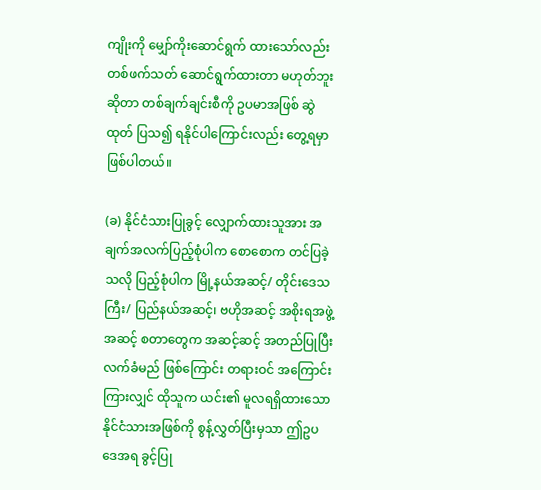ကျိုးကို မျှော်ကိုးဆောင်ရွက် ထားသော်လည်း တစ်ဖက်သတ် ဆောင်ရွက်ထားတာ မဟုတ်ဘူးဆိုတာ တစ်ချက်ချင်းစီကို ဥပမာအဖြစ် ဆွဲထုတ် ပြသ၍ ရနိုင်ပါကြောင်းလည်း တွေ့ရမှာဖြစ်ပါတယ်။

(ခ) နိုင်ငံသားပြုခွင့် လျှောက်ထားသူအား အချက်အလက်ပြည့်စုံပါက စောစောက တင်ပြခဲ့သလို ပြည့်စုံပါက မြို့နယ်အဆင့်/ တိုင်းဒေသကြီး/ ပြည်နယ်အဆင့်၊ ဗဟိုအဆင့် အစိုးရအဖွဲ့အဆင့် စတာတွေက အဆင့်ဆင့် အတည်ပြုပြီး လက်ခံမည် ဖြစ်ကြောင်း တရားဝင် အကြောင်းကြားလျှင် ထိုသူက ယင်း၏ မူလရရှိထားသော နိုင်ငံသားအဖြစ်ကို စွန့်လွှတ်ပြီးမှသာ ဤဥပဒေအရ ခွင့်ပြု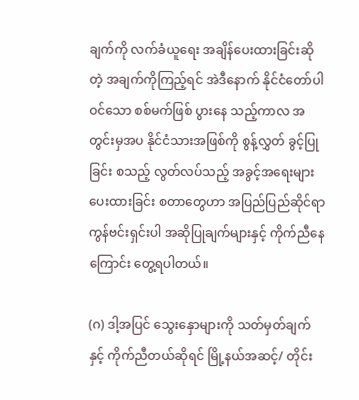ချက်ကို လက်ခံယူရေး အချိန်ပေးထားခြင်းဆိုတဲ့ အချက်ကိုကြည့်ရင် အဲဒီနောက် နိုင်ငံတော်ပါဝင်သော စစ်မက်ဖြစ် ပွားနေ သည့်ကာလ အတွင်းမှအပ နိုင်ငံသားအဖြစ်ကို စွန့်လွှတ် ခွင့်ပြုခြင်း စသည့် လွတ်လပ်သည့် အခွင့်အရေးများ ပေးထားခြင်း စတာတွေဟာ အပြည်ပြည်ဆိုင်ရာ ကွန်ဗင်းရှင်းပါ အဆိုပြုချက်များနှင့် ကိုက်ညီနေကြောင်း တွေ့ရပါတယ်။

(ဂ) ဒါ့အပြင် သွေးနှောများကို သတ်မှတ်ချက်နှင့် ကိုက်ညီတယ်ဆိုရင် မြို့နယ်အဆင့်/ တိုင်း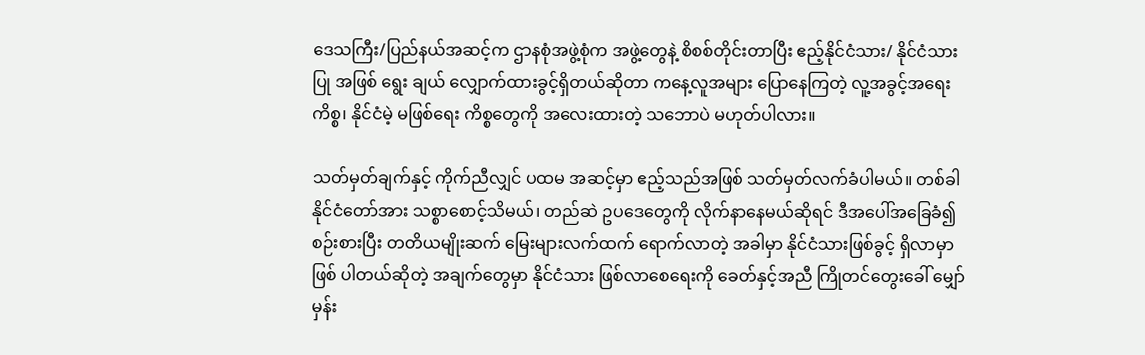ဒေသကြီး/ပြည်နယ်အဆင့်က ဌာနစုံအဖွဲ့စုံက အဖွဲ့တွေနဲ့ စိစစ်တိုင်းတာပြီး ဧည့်နိုင်ငံသား/ နိုင်ငံသားပြု အဖြစ် ရွေး ချယ် လျှောက်ထားခွင့်ရှိတယ်ဆိုတာ ကနေ့လူအများ ပြောနေကြတဲ့ လူ့အခွင့်အရေးကိစ္စ၊ နိုင်ငံမဲ့ မဖြစ်ရေး ကိစ္စတွေကို အလေးထားတဲ့ သဘောပဲ မဟုတ်ပါလား။

သတ်မှတ်ချက်နှင့် ကိုက်ညီလျှင် ပထမ အဆင့်မှာ ဧည့်သည်အဖြစ် သတ်မှတ်လက်ခံပါမယ်။ တစ်ခါ နိုင်ငံတော်အား သစ္စာစောင့်သိမယ်၊ တည်ဆဲ ဥပဒေတွေကို လိုက်နာနေမယ်ဆိုရင် ဒီအပေါ်အခြေခံ၍ စဉ်းစားပြီး တတိယမျိုးဆက် မြေးများလက်ထက် ရောက်လာတဲ့ အခါမှာ နိုင်ငံသားဖြစ်ခွင့် ရှိလာမှာဖြစ် ပါတယ်ဆိုတဲ့ အချက်တွေမှာ နိုင်ငံသား ဖြစ်လာစေရေးကို ခေတ်နှင့်အညီ ကြိုတင်တွေးခေါ် မျှော် မှန်း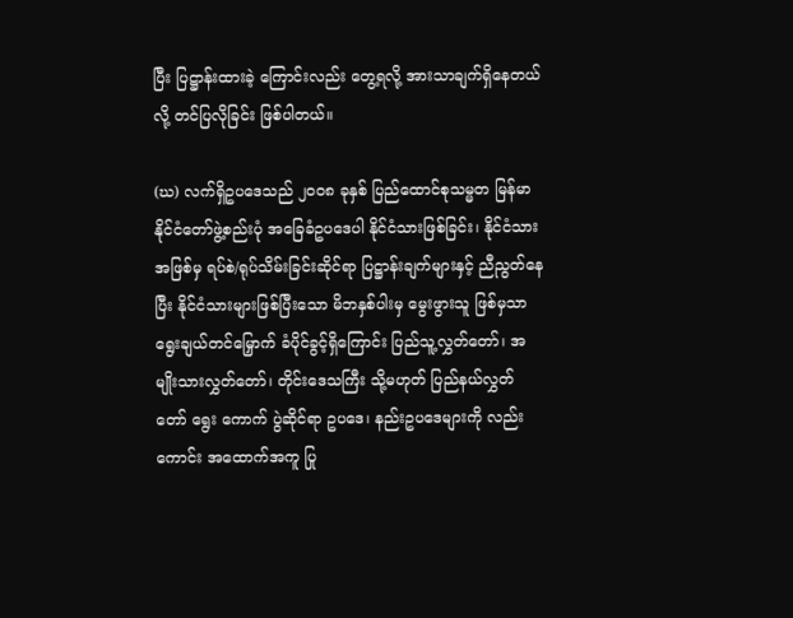ပြီး ပြဋ္ဌာန်းထားခဲ့ ကြောင်းလည်း တွေ့ရလို့ အားသာချက်ရှိနေတယ်လို့ တင်ပြလိုခြင်း ဖြစ်ပါတယ်။

(ဃ) လက်ရှိဥပဒေသည် ၂ဝဝ၈ ခုနှစ် ပြည်ထောင်စုသမ္မတ မြန်မာနိုင်ငံတော်ဖွဲ့စည်းပုံ အခြေခံဥပဒေပါ နိုင်ငံသားဖြစ်ခြင်း၊ နိုင်ငံသားအဖြစ်မှ ရပ်စဲ/ရုပ်သိမ်းခြင်းဆိုင်ရာ ပြဋ္ဌာန်းချက်များနှင့် ညီညွတ်နေပြီး နိုင်ငံသားများဖြစ်ပြီးသော မိဘနှစ်ပါးမှ မွေးဖွားသူ ဖြစ်မှသာ ရွေးချယ်တင်မြှောက် ခံပိုင်ခွင့်ရှိကြောင်း ပြည်သူ့လွှတ်တော်၊ အမျိုးသားလွှတ်တော်၊ တိုင်းဒေသကြီး သို့မဟုတ် ပြည်နယ်လွှတ်တော် ရွေး ကောက် ပွဲဆိုင်ရာ ဥပဒေ၊ နည်းဥပဒေများကို လည်းကောင်း အထောက်အကူ ပြု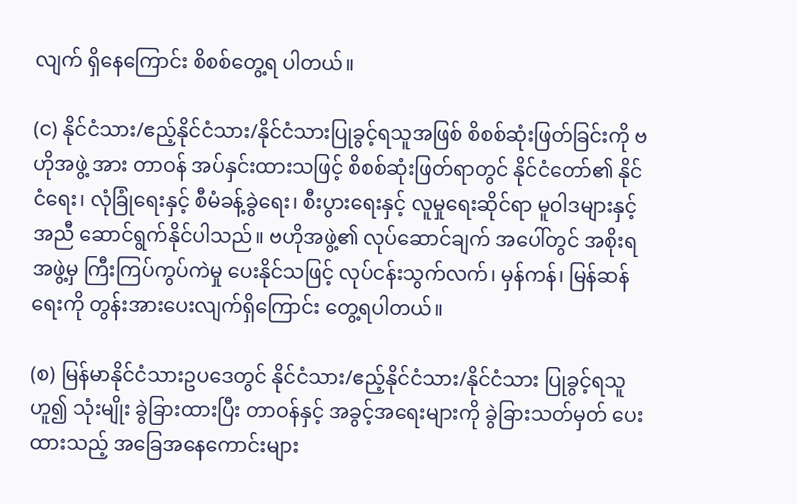လျက် ရှိနေကြောင်း စိစစ်တွေ့ရ ပါတယ်။

(င) နိုင်ငံသား/ဧည့်နိုင်ငံသား/နိုင်ငံသားပြုခွင့်ရသူအဖြစ် စိစစ်ဆုံးဖြတ်ခြင်းကို ဗဟိုအဖွဲ့ အား တာဝန် အပ်နှင်းထားသဖြင့် စိစစ်ဆုံးဖြတ်ရာတွင် နိုင်ငံတော်၏ နိုင်ငံရေး၊ လုံခြုံရေးနှင့် စီမံခန့်ခွဲရေး၊ စီးပွားရေးနှင့် လူမှုရေးဆိုင်ရာ မူဝါဒများနှင့်အညီ ဆောင်ရွက်နိုင်ပါသည်။ ဗဟိုအဖွဲ့၏ လုပ်ဆောင်ချက် အပေါ်တွင် အစိုးရအဖွဲ့မှ ကြီးကြပ်ကွပ်ကဲမှု ပေးနိုင်သဖြင့် လုပ်ငန်းသွက်လက်၊ မှန်ကန်၊ မြန်ဆန်ရေးကို တွန်းအားပေးလျက်ရှိကြောင်း တွေ့ရပါတယ်။

(စ) မြန်မာနိုင်ငံသားဥပဒေတွင် နိုင်ငံသား/ဧည့်နိုင်ငံသား/နိုင်ငံသား ပြုခွင့်ရသူဟူ၍ သုံးမျိုး ခွဲခြားထားပြီး တာဝန်နှင့် အခွင့်အရေးများကို ခွဲခြားသတ်မှတ် ပေးထားသည့် အခြေအနေကောင်းများ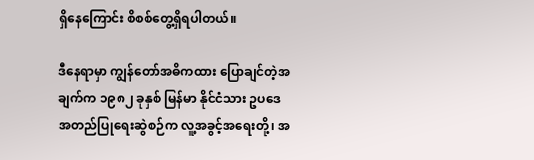ရှိနေကြောင်း စိစစ်တွေ့ရှိရပါတယ်။

ဒီနေရာမှာ ကျွန်တော်အဓိကထား ပြောချင်တဲ့အချက်က ၁၉၈၂ ခုနှစ် မြန်မာ နိုင်ငံသား ဥပဒေ အတည်ပြုရေးဆွဲစဉ်က လူ့အခွင့်အရေးတို့၊ အ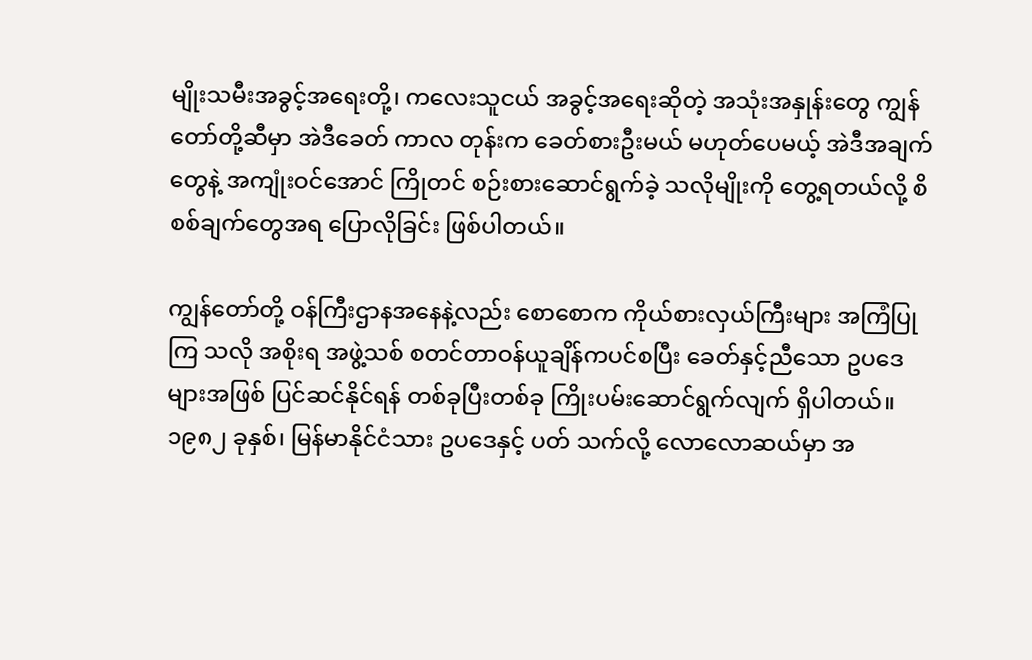မျိုးသမီးအခွင့်အရေးတို့၊ ကလေးသူငယ် အခွင့်အရေးဆိုတဲ့ အသုံးအနှုန်းတွေ ကျွန်တော်တို့ဆီမှာ အဲဒီခေတ် ကာလ တုန်းက ခေတ်စားဦးမယ် မဟုတ်ပေမယ့် အဲဒီအချက်တွေနဲ့ အကျုံးဝင်အောင် ကြိုတင် စဉ်းစားဆောင်ရွက်ခဲ့ သလိုမျိုးကို တွေ့ရတယ်လို့ စိစစ်ချက်တွေအရ ပြောလိုခြင်း ဖြစ်ပါတယ်။

ကျွန်တော်တို့ ဝန်ကြီးဌာနအနေနဲ့လည်း စောစောက ကိုယ်စားလှယ်ကြီးများ အကြံပြုကြ သလို အစိုးရ အဖွဲ့သစ် စတင်တာဝန်ယူချိန်ကပင်စပြီး ခေတ်နှင့်ညီသော ဥပဒေများအဖြစ် ပြင်ဆင်နိုင်ရန် တစ်ခုပြီးတစ်ခု ကြိုးပမ်းဆောင်ရွက်လျက် ရှိပါတယ်။ ၁၉၈၂ ခုနှစ်၊ မြန်မာနိုင်ငံသား ဥပဒေနှင့် ပတ် သက်လို့ လောလောဆယ်မှာ အ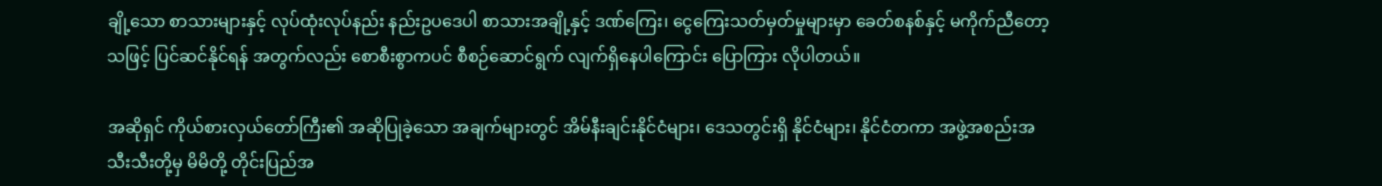ချို့သော စာသားများနှင့် လုပ်ထုံးလုပ်နည်း နည်းဥပဒေပါ စာသားအချို့နှင့် ဒဏ်ကြေး၊ ငွေကြေးသတ်မှတ်မှုများမှာ ခေတ်စနစ်နှင့် မကိုက်ညီတော့သဖြင့် ပြင်ဆင်နိုင်ရန် အတွက်လည်း စောစီးစွာကပင် စီစဉ်ဆောင်ရွက် လျက်ရှိနေပါကြောင်း ပြောကြား လိုပါတယ်။

အဆိုရှင် ကိုယ်စားလှယ်တော်ကြီး၏ အဆိုပြုခဲ့သော အချက်များတွင် အိမ်နီးချင်းနိုင်ငံများ၊ ဒေသတွင်းရှိ နိုင်ငံများ၊ နိုင်ငံတကာ အဖွဲ့အစည်းအသီးသီးတို့မှ မိမိတို့ တိုင်းပြည်အ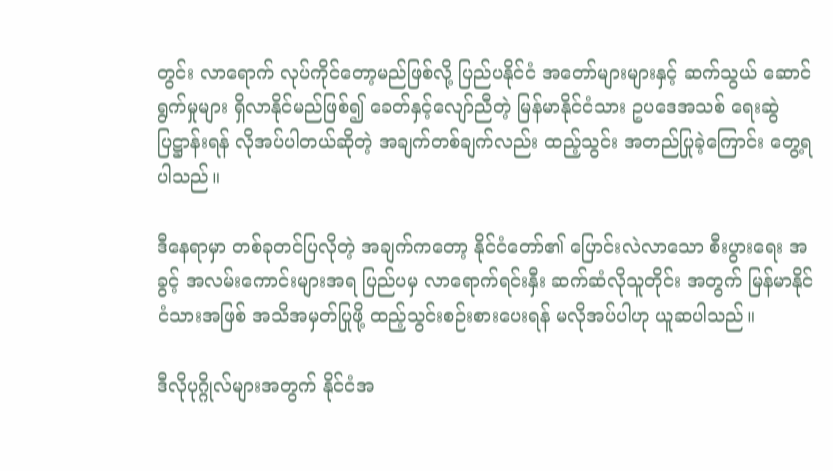တွင်း လာရောက် လုပ်ကိုင်တော့မည်ဖြစ်လို့ ပြည်ပနိုင်ငံ အတော်များများနှင့် ဆက်သွယ် ဆောင်ရွက်မှုများ ရှိလာနိုင်မည်ဖြစ်၍ ခေတ်နှင့်လျော်ညီတဲ့ မြန်မာနိုင်ငံသား ဥပဒေအသစ် ရေးဆွဲပြဋ္ဌာန်းရန် လိုအပ်ပါတယ်ဆိုတဲ့ အချက်တစ်ချက်လည်း ထည့်သွင်း အတည်ပြုခဲ့ကြောင်း တွေ့ရပါသည်။

ဒီနေရာမှာ တစ်ခုတင်ပြလိုတဲ့ အချက်ကတော့ နိုင်ငံတော်၏ ပြောင်းလဲလာသော စီးပွားရေး အခွင့် အလမ်းကောင်းများအရ ပြည်ပမှ လာရောက်ရင်းနှီး ဆက်ဆံလိုသူတိုင်း အတွက် မြန်မာနိုင်ငံသားအဖြစ် အသိအမှတ်ပြုဖို့ ထည့်သွင်းစဉ်းစားပေးရန် မလိုအပ်ပါဟု ယူဆပါသည်။

ဒီလိုပုဂ္ဂိုလ်များအတွက် နိုင်ငံအ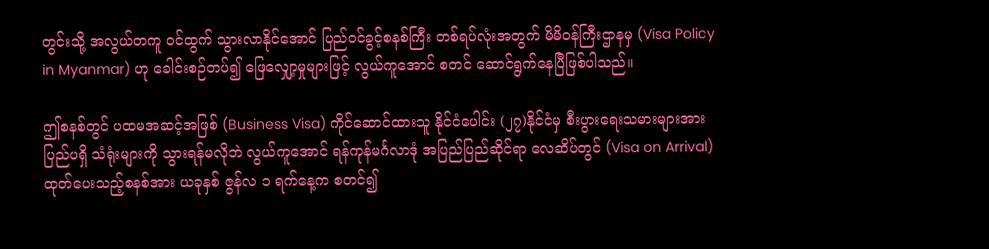တွင်းသို့ အလွယ်တကူ ဝင်ထွက် သွားလာနိုင်အောင် ပြည်ဝင်ခွင့်စနစ်ကြီး တစ်ရပ်လုံးအတွက် မိမိဝန်ကြီးဌာနမှ (Visa Policy in Myanmar) ဟု ခေါင်းစဉ်တပ်၍ ဖြေလျှော့မှုများဖြင့် လွယ်ကူအောင် စတင် ဆောင်ရွက်နေပြီဖြစ်ပါသည်။

ဤစနစ်တွင် ပထမအဆင့်အဖြစ် (Business Visa) ကိုင်ဆောင်ထားသူ နိုင်ငံပေါင်း (၂၇)နိုင်ငံမှ စီးပွားရေးသမားများအား ပြည်ပရှိ သံရုံးများကို သွားရန်မလိုဘဲ လွယ်ကူအောင် ရန်ကုန်မင်္ဂလာဒုံ အပြည်ပြည်ဆိုင်ရာ လေဆိပ်တွင် (Visa on Arrival) ထုတ်ပေးသည့်စနစ်အား ယခုနှစ် ဇွန်လ ၁ ရက်နေ့က စတင်၍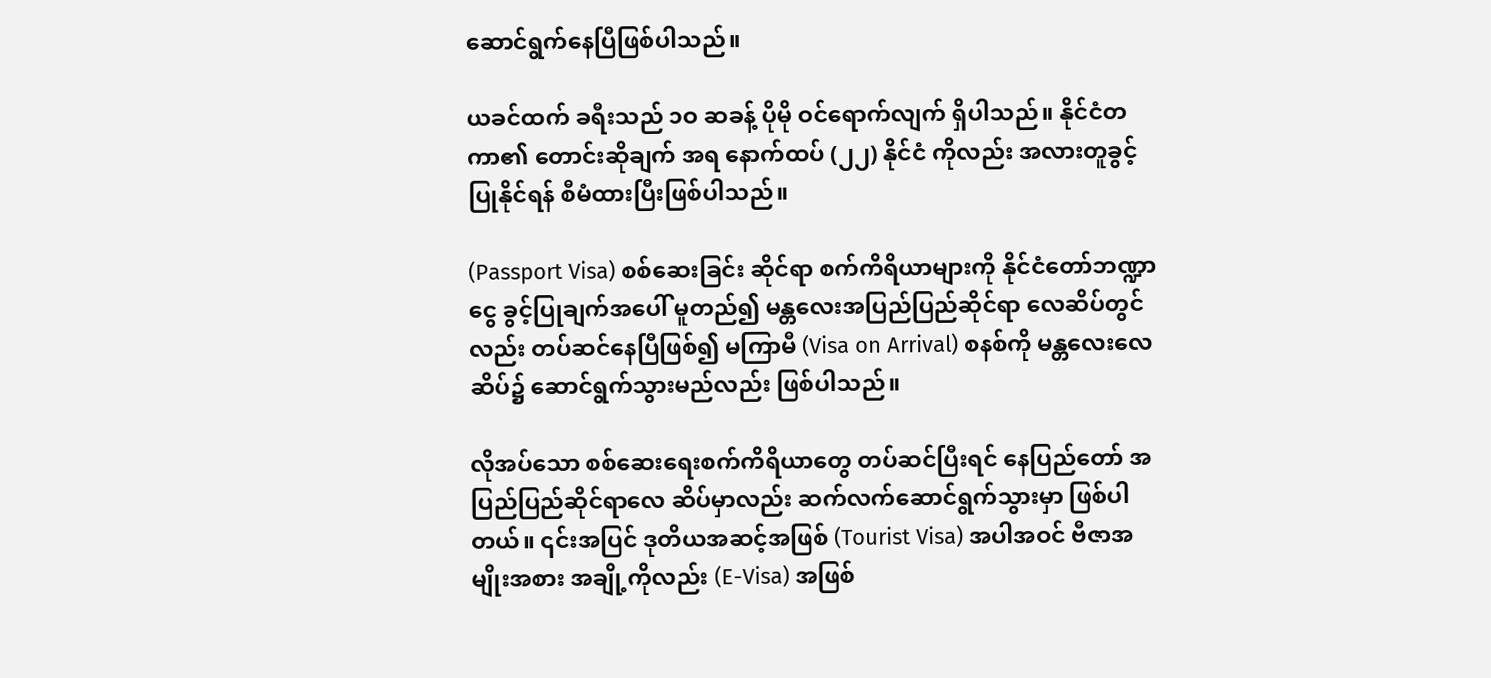ဆောင်ရွက်နေပြီဖြစ်ပါသည်။

ယခင်ထက် ခရီးသည် ၁ဝ ဆခန့် ပိုမို ဝင်ရောက်လျက် ရှိပါသည်။ နိုင်ငံတကာ၏ တောင်းဆိုချက် အရ နောက်ထပ် (၂၂) နိုင်ငံ ကိုလည်း အလားတူခွင့်ပြုနိုင်ရန် စီမံထားပြီးဖြစ်ပါသည်။

(Passport Visa) စစ်ဆေးခြင်း ဆိုင်ရာ စက်ကိရိယာများကို နိုင်ငံတော်ဘဏ္ဍာငွေ ခွင့်ပြုချက်အပေါ် မူတည်၍ မန္တလေးအပြည်ပြည်ဆိုင်ရာ လေဆိပ်တွင်လည်း တပ်ဆင်နေပြီဖြစ်၍ မကြာမီ (Visa on Arrival) စနစ်ကို မန္တလေးလေဆိပ်၌ ဆောင်ရွက်သွားမည်လည်း ဖြစ်ပါသည်။

လိုအပ်သော စစ်ဆေးရေးစက်ကိရိယာတွေ တပ်ဆင်ပြီးရင် နေပြည်တော် အပြည်ပြည်ဆိုင်ရာလေ ဆိပ်မှာလည်း ဆက်လက်ဆောင်ရွက်သွားမှာ ဖြစ်ပါတယ်။ ၎င်းအပြင် ဒုတိယအဆင့်အဖြစ် (Tourist Visa) အပါအဝင် ဗီဇာအမျိုးအစား အချို့ကိုလည်း (E-Visa) အဖြစ်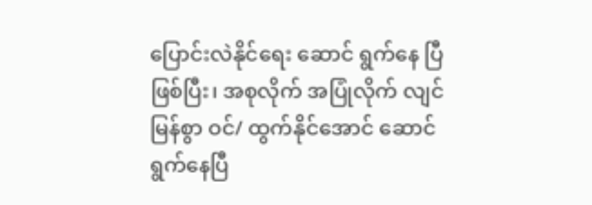ပြောင်းလဲနိုင်ရေး ဆောင် ရွက်နေ ပြီဖြစ်ပြီး၊ အစုလိုက် အပြုံလိုက် လျင်မြန်စွာ ဝင်/ ထွက်နိုင်အောင် ဆောင်ရွက်နေပြီ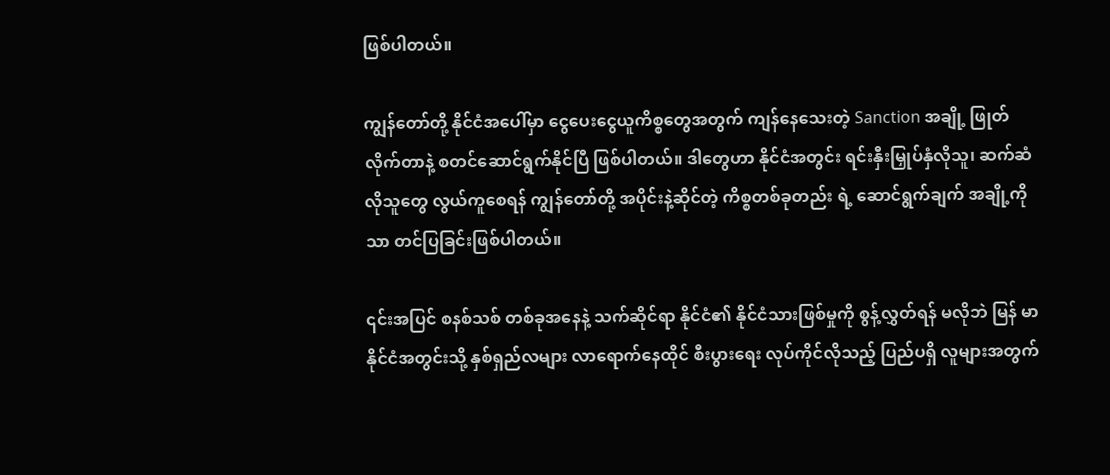ဖြစ်ပါတယ်။

ကျွန်တော်တို့ နိုင်ငံအပေါ်မှာ ငွေပေးငွေယူကိစ္စတွေအတွက် ကျန်နေသေးတဲ့ Sanction အချို့ ဖြုတ် လိုက်တာနဲ့ စတင်ဆောင်ရွက်နိုင်ပြီ ဖြစ်ပါတယ်။ ဒါတွေဟာ နိုင်ငံအတွင်း ရင်းနှီးမြှုပ်နှံလိုသူ၊ ဆက်ဆံလိုသူတွေ လွယ်ကူစေရန် ကျွန်တော်တို့ အပိုင်းနဲ့ဆိုင်တဲ့ ကိစ္စတစ်ခုတည်း ရဲ့ ဆောင်ရွက်ချက် အချို့ကိုသာ တင်ပြခြင်းဖြစ်ပါတယ်။

၎င်းအပြင် စနစ်သစ် တစ်ခုအနေနဲ့ သက်ဆိုင်ရာ နိုင်ငံ၏ နိုင်ငံသားဖြစ်မှုကို စွန့်လွှတ်ရန် မလိုဘဲ မြန် မာနိုင်ငံအတွင်းသို့ နှစ်ရှည်လများ လာရောက်နေထိုင် စီးပွားရေး လုပ်ကိုင်လိုသည့် ပြည်ပရှိ လူများအတွက်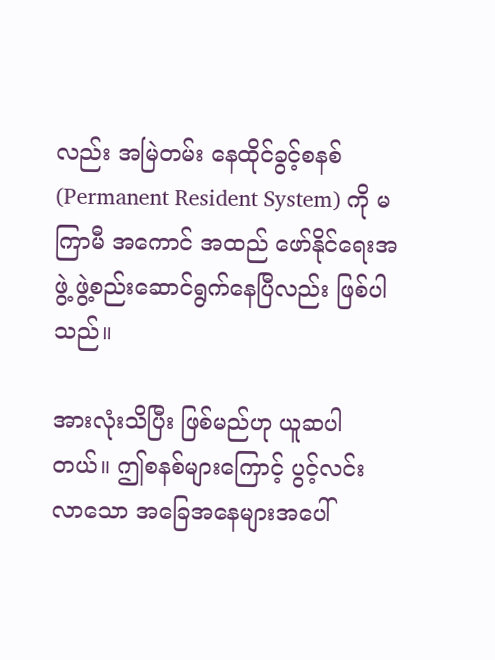လည်း အမြဲတမ်း နေထိုင်ခွင့်စနစ် (Permanent Resident System) ကို မကြာမီ အကောင် အထည် ဖော်နိုင်ရေးအဖွဲ့ ဖွဲ့စည်းဆောင်ရွက်နေပြီလည်း ဖြစ်ပါသည်။

အားလုံးသိပြီး ဖြစ်မည်ဟု ယူဆပါတယ်။ ဤစနစ်များကြောင့် ပွင့်လင်း လာသော အခြေအနေများအပေါ်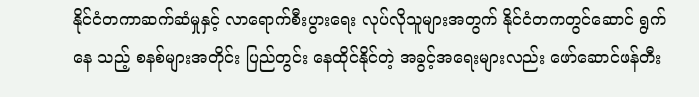နိုင်ငံတကာဆက်ဆံမှုနှင့် လာရောက်စီးပွားရေး လုပ်လိုသူများအတွက် နိုင်ငံတကတွင်ဆောင် ရွက်နေ သည့် စနစ်များအတိုင်း ပြည်တွင်း နေထိုင်နိုင်တဲ့ အခွင့်အရေးများလည်း ဖော်ဆောင်ဖန်တီး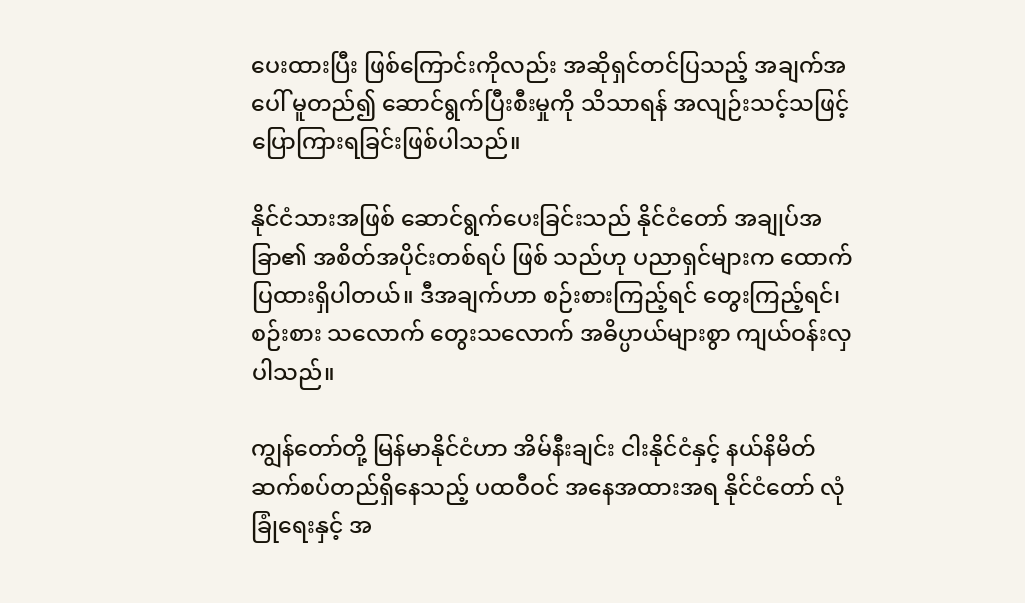ပေးထားပြီး ဖြစ်ကြောင်းကိုလည်း အဆိုရှင်တင်ပြသည့် အချက်အပေါ် မူတည်၍ ဆောင်ရွက်ပြီးစီးမှုကို သိသာရန် အလျဉ်းသင့်သဖြင့် ပြောကြားရခြင်းဖြစ်ပါသည်။

နိုင်ငံသားအဖြစ် ဆောင်ရွက်ပေးခြင်းသည် နိုင်ငံတော် အချုပ်အခြာ၏ အစိတ်အပိုင်းတစ်ရပ် ဖြစ် သည်ဟု ပညာရှင်များက ထောက်ပြထားရှိပါတယ်။ ဒီအချက်ဟာ စဉ်းစားကြည့်ရင် တွေးကြည့်ရင်၊စဉ်းစား သလောက် တွေးသလောက် အဓိပ္ပာယ်များစွာ ကျယ်ဝန်းလှပါသည်။

ကျွန်တော်တို့ မြန်မာနိုင်ငံဟာ အိမ်နီးချင်း ငါးနိုင်ငံနှင့် နယ်နိမိတ် ဆက်စပ်တည်ရှိနေသည့် ပထဝီဝင် အနေအထားအရ နိုင်ငံတော် လုံခြုံရေးနှင့် အ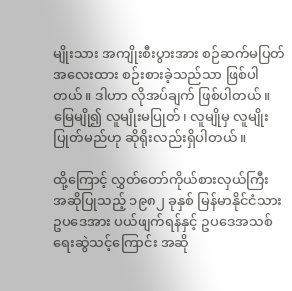မျိုးသား အကျိုးစီးပွားအား စဉ်ဆက်မပြတ် အလေးထား စဉ်းစားခဲ့သည်သာ ဖြစ်ပါတယ်။ ဒါဟာ လိုအပ်ချက် ဖြစ်ပါတယ်။ မြေမျို၍ လူမျိုးမပြုတ်၊ လူမျိုမှ လူမျိုးပြုတ်မည်ဟု ဆိုရိုးလည်းရှိပါတယ်။

ထို့ကြောင့် လွှတ်တော်ကိုယ်စားလှယ်ကြီး အဆိုပြုသည့် ၁၉၈၂ ခုနှစ် မြန်မာနိုင်ငံသား ဥပဒေအား ပယ်ဖျက်ရန်နှင့် ဥပဒေအသစ် ရေးဆွဲသင့်ကြောင်း အဆို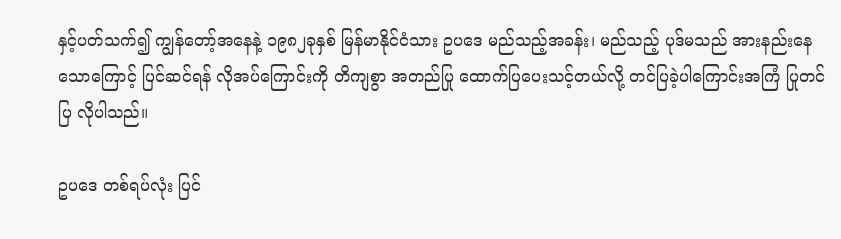နှင့်ပတ်သက်၍ ကျွန်တော့်အနေနဲ့ ၁၉၈၂ခုနှစ် မြန်မာနိုင်ငံသား ဥပဒေ မည်သည့်အခန်း၊ မည်သည့် ပုဒ်မသည် အားနည်းနေသောကြောင့် ပြင်ဆင်ရန် လိုအပ်ကြောင်းကို တိကျစွာ အတည်ပြု ထောက်ပြပေးသင့်တယ်လို့ တင်ပြခဲ့ပါကြောင်းအကြံ ပြုတင်ပြ လိုပါသည်။

ဥပဒေ တစ်ရပ်လုံး ပြင်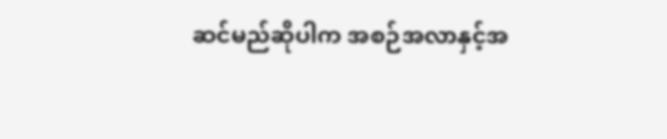ဆင်မည်ဆိုပါက အစဉ်အလာနှင့်အ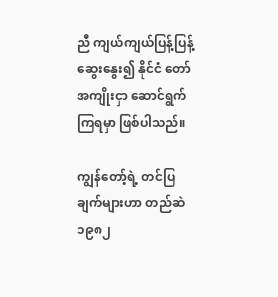ညီ ကျယ်ကျယ်ပြန့်ပြန့် ဆွေးနွေး၍ နိုင်ငံ တော်အကျိုးငှာ ဆောင်ရွက်ကြရမှာ ဖြစ်ပါသည်။

ကျွန်တော့်ရဲ့ တင်ပြချက်များဟာ တည်ဆဲ ၁၉၈၂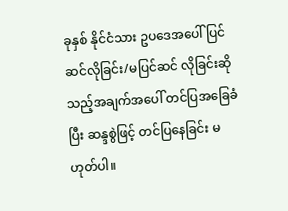ခုနှစ် နိုင်ငံသား ဥပဒေအပေါ် ပြင်ဆင်လိုခြင်း/မပြင်ဆင် လိုခြင်းဆို သည့်အချက်အပေါ် တင်ပြအခြေခံပြီး ဆန္ဒစွဲဖြင့် တင်ပြနေခြင်း မဟုတ်ပါ။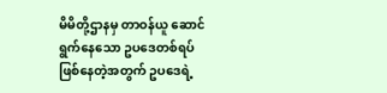မိမိတို့ဌာနမှ တာဝန်ယူ ဆောင်ရွက်နေသော ဥပဒေတစ်ရပ် ဖြစ်နေတဲ့အတွက် ဥပဒေရဲ့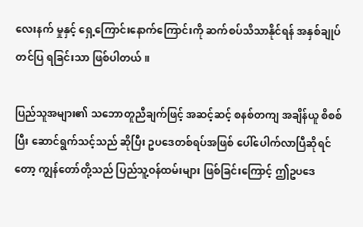လေးနက် မှုနှင့် ရှေ့ကြောင်းနောက်ကြောင်းကို ဆက်စပ်သိသာနိုင်ရန် အနှစ်ချုပ် တင်ပြ ရခြင်းသာ ဖြစ်ပါတယ်။

ပြည်သူအများ၏ သဘောတူညီချက်ဖြင့် အဆင့်ဆင့် စနစ်တကျ အချိန်ယူ စိစစ်ပြီး ဆောင်ရွက်သင့်သည် ဆိုပြီး ဥပဒေတစ်ရပ်အဖြစ် ပေါ်ပေါက်လာပြီဆိုရင်တော့ ကျွန်တော်တို့သည် ပြည်သူ့ဝန်ထမ်းများ ဖြစ်ခြင်းကြောင့် ဤဥပဒေ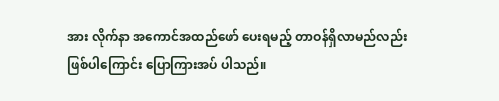အား လိုက်နာ အကောင်အထည်ဖော် ပေးရမည့် တာဝန်ရှိလာမည်လည်း ဖြစ်ပါကြောင်း ပြောကြားအပ် ပါသည်။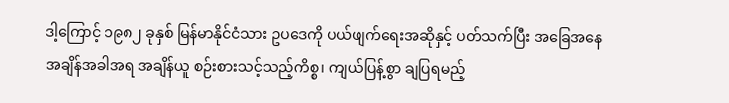ဒါ့ကြောင့် ၁၉၈၂ ခုနှစ် မြန်မာနိုင်ငံသား ဥပဒေကို ပယ်ဖျက်ရေးအဆိုနှင့် ပတ်သက်ပြီး အခြေအနေ အချိန်အခါအရ အချိန်ယူ စဉ်းစားသင့်သည့်ကိစ္စ၊ ကျယ်ပြန့်စွာ ချပြရမည့်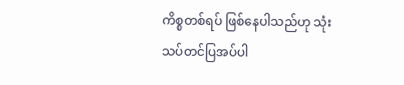ကိစ္စတစ်ရပ် ဖြစ်နေပါသည်ဟု သုံးသပ်တင်ပြအပ်ပါ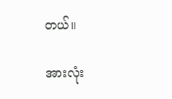တယ်။

အားလုံး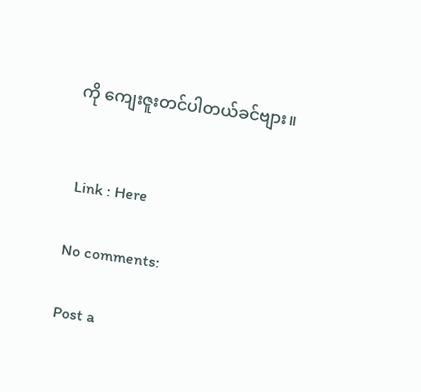ကို ကျေးဇူးတင်ပါတယ်ခင်ဗျား။


 Link : Here

No comments:

Post a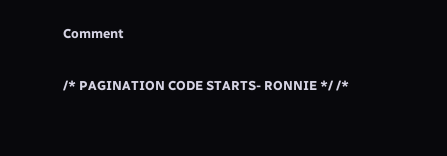Comment

/* PAGINATION CODE STARTS- RONNIE */ /*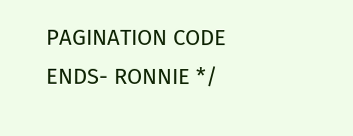PAGINATION CODE ENDS- RONNIE */